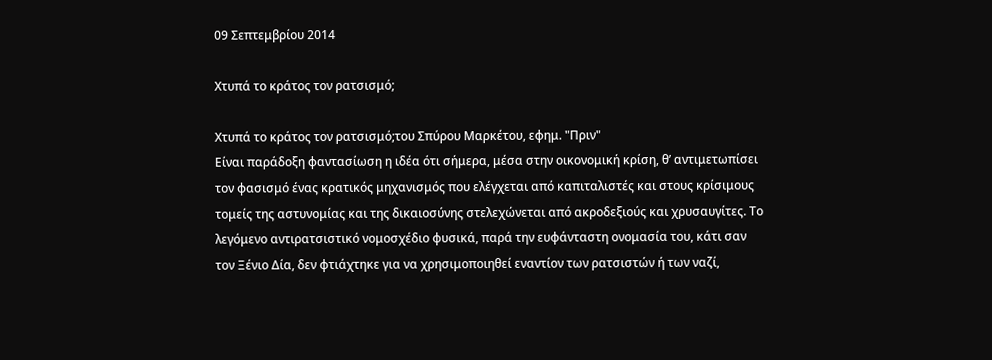09 Σεπτεμβρίου 2014

Χτυπά το κράτος τον ρατσισμό;

Χτυπά το κράτος τον ρατσισμό;του Σπύρου Μαρκέτου, εφημ. "Πριν"
Είναι παράδοξη φαντασίωση η ιδέα ότι σήμερα, μέσα στην οικονομική κρίση, θ’ αντιμετωπίσει τον φασισμό ένας κρατικός μηχανισμός που ελέγχεται από καπιταλιστές και στους κρίσιμους τομείς της αστυνομίας και της δικαιοσύνης στελεχώνεται από ακροδεξιούς και χρυσαυγίτες. Το λεγόμενο αντιρατσιστικό νομοσχέδιο φυσικά, παρά την ευφάνταστη ονομασία του, κάτι σαν τον Ξένιο Δία, δεν φτιάχτηκε για να χρησιμοποιηθεί εναντίον των ρατσιστών ή των ναζί,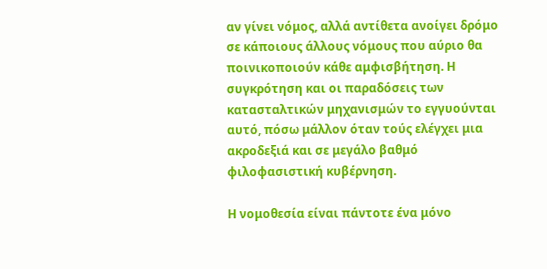αν γίνει νόμος, αλλά αντίθετα ανοίγει δρόμο σε κάποιους άλλους νόμους που αύριο θα ποινικοποιούν κάθε αμφισβήτηση. Η συγκρότηση και οι παραδόσεις των κατασταλτικών μηχανισμών το εγγυούνται αυτό, πόσω μάλλον όταν τούς ελέγχει μια ακροδεξιά και σε μεγάλο βαθμό φιλοφασιστική κυβέρνηση.

Η νομοθεσία είναι πάντοτε ένα μόνο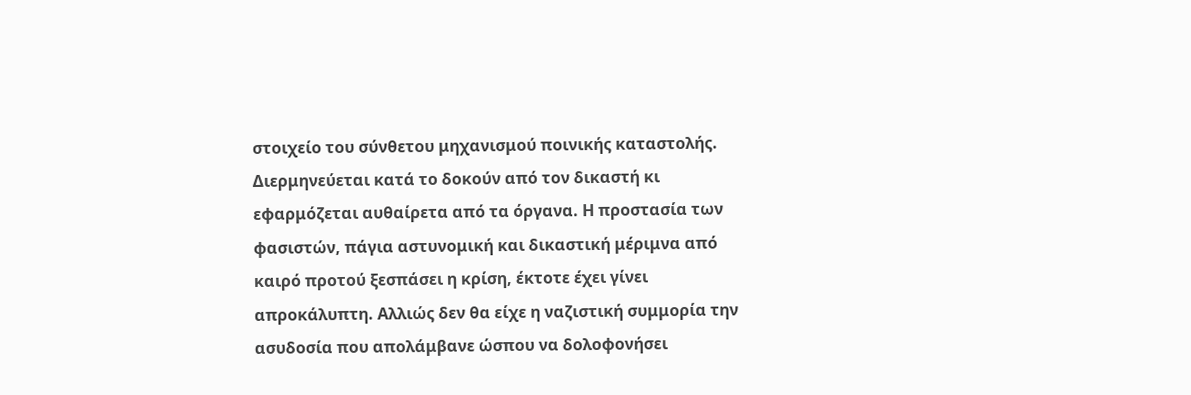στοιχείο του σύνθετου μηχανισμού ποινικής καταστολής. Διερμηνεύεται κατά το δοκούν από τον δικαστή κι εφαρμόζεται αυθαίρετα από τα όργανα. Η προστασία των φασιστών, πάγια αστυνομική και δικαστική μέριμνα από καιρό προτού ξεσπάσει η κρίση, έκτοτε έχει γίνει απροκάλυπτη. Αλλιώς δεν θα είχε η ναζιστική συμμορία την ασυδοσία που απολάμβανε ώσπου να δολοφονήσει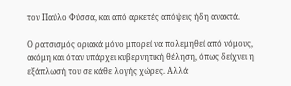τον Παύλο Φύσσα, και από αρκετές απόψεις ήδη ανακτά.

Ο ρατσισμός οριακά μόνο μπορεί να πολεμηθεί από νόμους, ακόμη και όταν υπάρχει κυβερνητική θέληση, όπως δείχνει η εξάπλωσή του σε κάθε λογής χώρες. Αλλά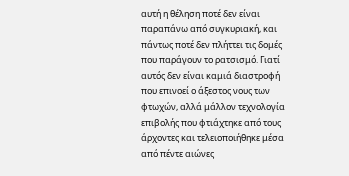αυτή η θέληση ποτέ δεν είναι παραπάνω από συγκυριακή, και πάντως ποτέ δεν πλήττει τις δομές που παράγουν το ρατσισμό. Γιατί αυτός δεν είναι καμιά διαστροφή που επινοεί ο άξεστος νους των φτωχών, αλλά μάλλον τεχνολογία επιβολής που φτιάχτηκε από τους άρχοντες και τελειοποιήθηκε μέσα από πέντε αιώνες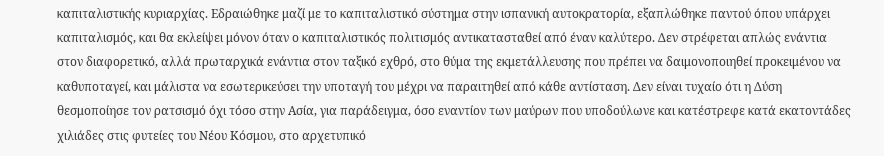καπιταλιστικής κυριαρχίας. Εδραιώθηκε μαζί με το καπιταλιστικό σύστημα στην ισπανική αυτοκρατορία, εξαπλώθηκε παντού όπου υπάρχει καπιταλισμός, και θα εκλείψει μόνον όταν ο καπιταλιστικός πολιτισμός αντικατασταθεί από έναν καλύτερο. Δεν στρέφεται απλώς ενάντια στον διαφορετικό, αλλά πρωταρχικά ενάντια στον ταξικό εχθρό, στο θύμα της εκμετάλλευσης που πρέπει να δαιμονοποιηθεί προκειμένου να καθυποταγεί, και μάλιστα να εσωτερικεύσει την υποταγή του μέχρι να παραιτηθεί από κάθε αντίσταση. Δεν είναι τυχαίο ότι η Δύση θεσμοποίησε τον ρατσισμό όχι τόσο στην Ασία, για παράδειγμα, όσο εναντίον των μαύρων που υποδούλωνε και κατέστρεφε κατά εκατοντάδες χιλιάδες στις φυτείες του Νέου Κόσμου, στο αρχετυπικό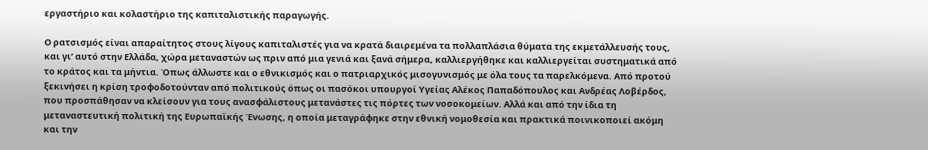εργαστήριο και κολαστήριο της καπιταλιστικής παραγωγής.

Ο ρατσισμός είναι απαραίτητος στους λίγους καπιταλιστές για να κρατά διαιρεμένα τα πολλαπλάσια θύματα της εκμετάλλευσής τους, και γι’ αυτό στην Ελλάδα, χώρα μεταναστών ως πριν από μια γενιά και ξανά σήμερα, καλλιεργήθηκε και καλλιεργείται συστηματικά από το κράτος και τα μήντια. Όπως άλλωστε και ο εθνικισμός και ο πατριαρχικός μισογυνισμός με όλα τους τα παρελκόμενα. Από προτού ξεκινήσει η κρίση τροφοδοτούνταν από πολιτικούς όπως οι πασόκοι υπουργοί Υγείας Αλέκος Παπαδόπουλος και Ανδρέας Λοβέρδος, που προσπάθησαν να κλείσουν για τους ανασφάλιστους μετανάστες τις πόρτες των νοσοκομείων. Αλλά και από την ίδια τη μεταναστευτική πολιτική της Ευρωπαϊκής Ένωσης, η οποία μεταγράφηκε στην εθνική νομοθεσία και πρακτικά ποινικοποιεί ακόμη και την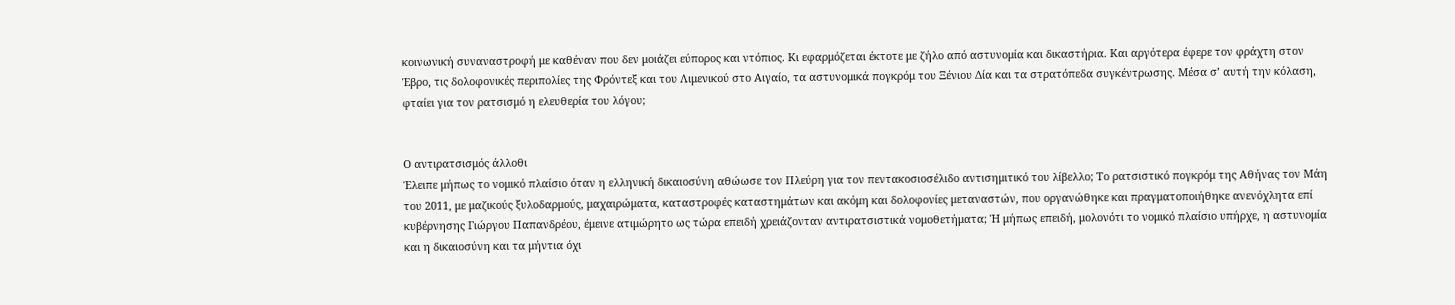κοινωνική συναναστροφή με καθέναν που δεν μοιάζει εύπορος και ντόπιος. Κι εφαρμόζεται έκτοτε με ζήλο από αστυνομία και δικαστήρια. Και αργότερα έφερε τον φράχτη στον Έβρο, τις δολοφονικές περιπολίες της Φρόντεξ και του Λιμενικού στο Αιγαίο, τα αστυνομικά πογκρόμ του Ξένιου Δία και τα στρατόπεδα συγκέντρωσης. Μέσα σ’ αυτή την κόλαση, φταίει για τον ρατσισμό η ελευθερία του λόγου;


Ο αντιρατσισμός άλλοθι
Έλειπε μήπως το νομικό πλαίσιο όταν η ελληνική δικαιοσύνη αθώωσε τον Πλεύρη για τον πεντακοσιοσέλιδο αντισημιτικό του λίβελλο; Το ρατσιστικό πογκρόμ της Αθήνας τον Μάη του 2011, με μαζικούς ξυλοδαρμούς, μαχαιρώματα, καταστροφές καταστημάτων και ακόμη και δολοφονίες μεταναστών, που οργανώθηκε και πραγματοποιήθηκε ανενόχλητα επί κυβέρνησης Γιώργου Παπανδρέου, έμεινε ατιμώρητο ως τώρα επειδή χρειάζονταν αντιρατσιστικά νομοθετήματα; Ή μήπως επειδή, μολονότι το νομικό πλαίσιο υπήρχε, η αστυνομία και η δικαιοσύνη και τα μήντια όχι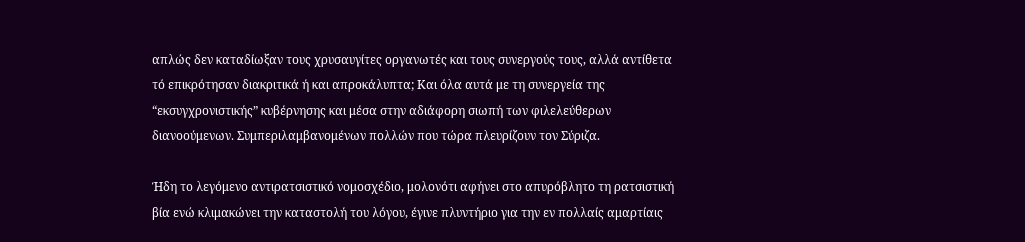απλώς δεν καταδίωξαν τους χρυσαυγίτες οργανωτές και τους συνεργούς τους, αλλά αντίθετα τό επικρότησαν διακριτικά ή και απροκάλυπτα; Και όλα αυτά με τη συνεργεία της “εκσυγχρονιστικής” κυβέρνησης και μέσα στην αδιάφορη σιωπή των φιλελεύθερων διανοούμενων. Συμπεριλαμβανομένων πολλών που τώρα πλευρίζουν τον Σύριζα.

Ήδη το λεγόμενο αντιρατσιστικό νομοσχέδιο, μολονότι αφήνει στο απυρόβλητο τη ρατσιστική βία ενώ κλιμακώνει την καταστολή του λόγου, έγινε πλυντήριο για την εν πολλαίς αμαρτίαις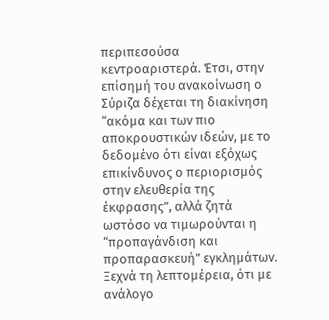περιπεσούσα κεντροαριστερά. Έτσι, στην επίσημή του ανακοίνωση ο Σύριζα δέχεται τη διακίνηση “ακόμα και των πιο αποκρουστικών ιδεών, με το δεδομένο ότι είναι εξόχως επικίνδυνος ο περιορισμός στην ελευθερία της έκφρασης”, αλλά ζητά ωστόσο να τιμωρούνται η “προπαγάνδιση και προπαρασκευή” εγκλημάτων. Ξεχνά τη λεπτομέρεια, ότι με ανάλογο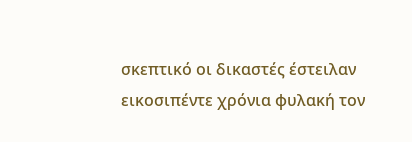σκεπτικό οι δικαστές έστειλαν εικοσιπέντε χρόνια φυλακή τον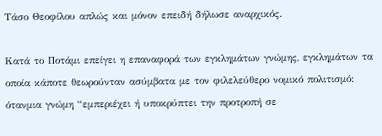Τάσο Θεοφίλου απλώς και μόνον επειδή δήλωσε αναρχικός.

Κατά το Ποτάμι επείγει η επαναφορά των εγκλημάτων γνώμης, εγκλημάτων τα οποία κάποτε θεωρούνταν ασύμβατα με τον φιλελεύθερο νομικό πολιτισμό: ότανμια γνώμη “εμπεριέχει ή υποκρύπτει την προτροπή σε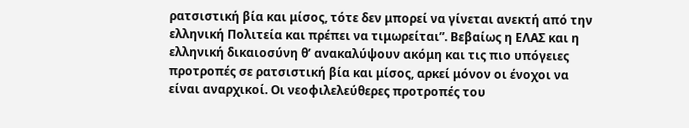ρατσιστική βία και μίσος, τότε δεν μπορεί να γίνεται ανεκτή από την ελληνική Πολιτεία και πρέπει να τιμωρείται”. Βεβαίως η ΕΛΑΣ και η ελληνική δικαιοσύνη θ’ ανακαλύψουν ακόμη και τις πιο υπόγειες προτροπές σε ρατσιστική βία και μίσος, αρκεί μόνον οι ένοχοι να είναι αναρχικοί. Οι νεοφιλελεύθερες προτροπές του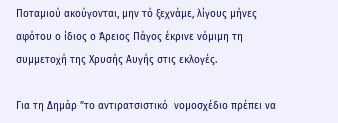Ποταμιού ακούγονται, μην τό ξεχνάμε, λίγους μήνες αφότου ο ίδιος ο Άρειος Πάγος έκρινε νόμιμη τη συμμετοχή της Χρυσής Αυγής στις εκλογές.

Για τη Δημάρ ”το αντιρατσιστικό  νομοσχέδιο πρέπει να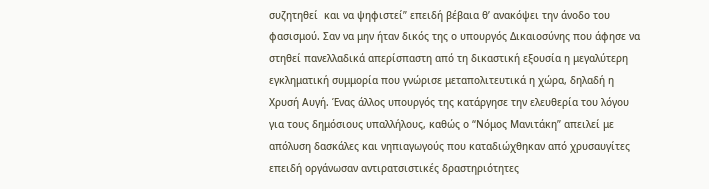συζητηθεί  και να ψηφιστεί” επειδή βέβαια θ’ ανακόψει την άνοδο του φασισμού. Σαν να μην ήταν δικός της ο υπουργός Δικαιοσύνης που άφησε να στηθεί πανελλαδικά απερίσπαστη από τη δικαστική εξουσία η μεγαλύτερη εγκληματική συμμορία που γνώρισε μεταπολιτευτικά η χώρα, δηλαδή η Χρυσή Αυγή. Ένας άλλος υπουργός της κατάργησε την ελευθερία του λόγου για τους δημόσιους υπαλλήλους, καθώς ο “Νόμος Μανιτάκη” απειλεί με απόλυση δασκάλες και νηπιαγωγούς που καταδιώχθηκαν από χρυσαυγίτες επειδή οργάνωσαν αντιρατσιστικές δραστηριότητες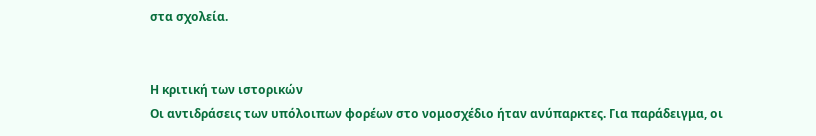στα σχολεία.


Η κριτική των ιστορικών
Οι αντιδράσεις των υπόλοιπων φορέων στο νομοσχέδιο ήταν ανύπαρκτες. Για παράδειγμα, οι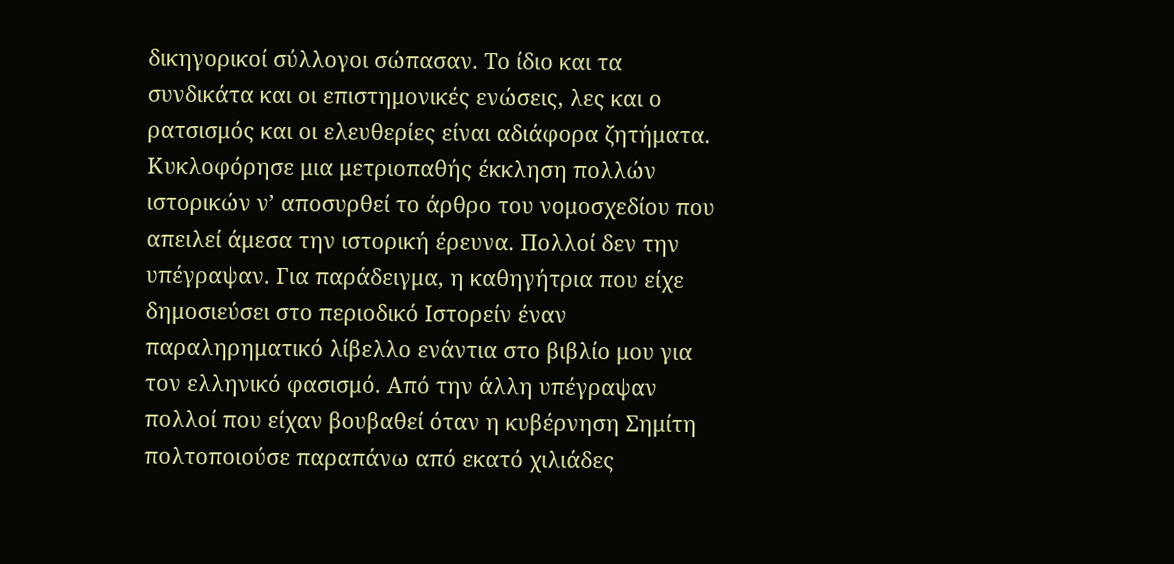δικηγορικοί σύλλογοι σώπασαν. Το ίδιο και τα συνδικάτα και οι επιστημονικές ενώσεις, λες και ο ρατσισμός και οι ελευθερίες είναι αδιάφορα ζητήματα. Κυκλοφόρησε μια μετριοπαθής έκκληση πολλών ιστορικών ν’ αποσυρθεί το άρθρο του νομοσχεδίου που απειλεί άμεσα την ιστορική έρευνα. Πολλοί δεν την υπέγραψαν. Για παράδειγμα, η καθηγήτρια που είχε δημοσιεύσει στο περιοδικό Ιστορείν έναν παραληρηματικό λίβελλο ενάντια στο βιβλίο μου για τον ελληνικό φασισμό. Από την άλλη υπέγραψαν πολλοί που είχαν βουβαθεί όταν η κυβέρνηση Σημίτη πολτοποιούσε παραπάνω από εκατό χιλιάδες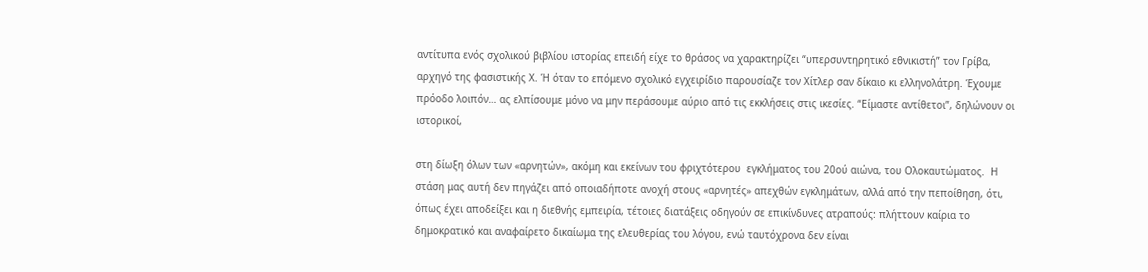αντίτυπα ενός σχολικού βιβλίου ιστορίας επειδή είχε το θράσος να χαρακτηρίζει “υπερσυντηρητικό εθνικιστή” τον Γρίβα, αρχηγό της φασιστικής Χ. Ή όταν το επόμενο σχολικό εγχειρίδιο παρουσίαζε τον Χίτλερ σαν δίκαιο κι ελληνολάτρη. Έχουμε πρόοδο λοιπόν… ας ελπίσουμε μόνο να μην περάσουμε αύριο από τις εκκλήσεις στις ικεσίες. “Είμαστε αντίθετοι”, δηλώνουν οι ιστορικοί,

στη δίωξη όλων των «αρνητών», ακόμη και εκείνων του φριχτότερου  εγκλήματος του 20ού αιώνα, του Ολοκαυτώματος.  Η στάση μας αυτή δεν πηγάζει από οποιαδήποτε ανοχή στους «αρνητές» απεχθών εγκλημάτων, αλλά από την πεποίθηση, ότι, όπως έχει αποδείξει και η διεθνής εμπειρία, τέτοιες διατάξεις οδηγούν σε επικίνδυνες ατραπούς: πλήττουν καίρια το δημοκρατικό και αναφαίρετο δικαίωμα της ελευθερίας του λόγου, ενώ ταυτόχρονα δεν είναι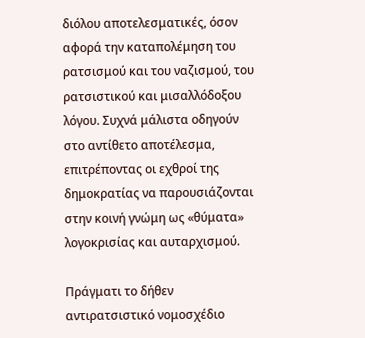διόλου αποτελεσματικές, όσον αφορά την καταπολέμηση του ρατσισμού και του ναζισμού, του ρατσιστικού και μισαλλόδοξου λόγου. Συχνά μάλιστα οδηγούν στο αντίθετο αποτέλεσμα, επιτρέποντας οι εχθροί της δημοκρατίας να παρουσιάζονται στην κοινή γνώμη ως «θύματα» λογοκρισίας και αυταρχισμού.

Πράγματι το δήθεν αντιρατσιστικό νομοσχέδιο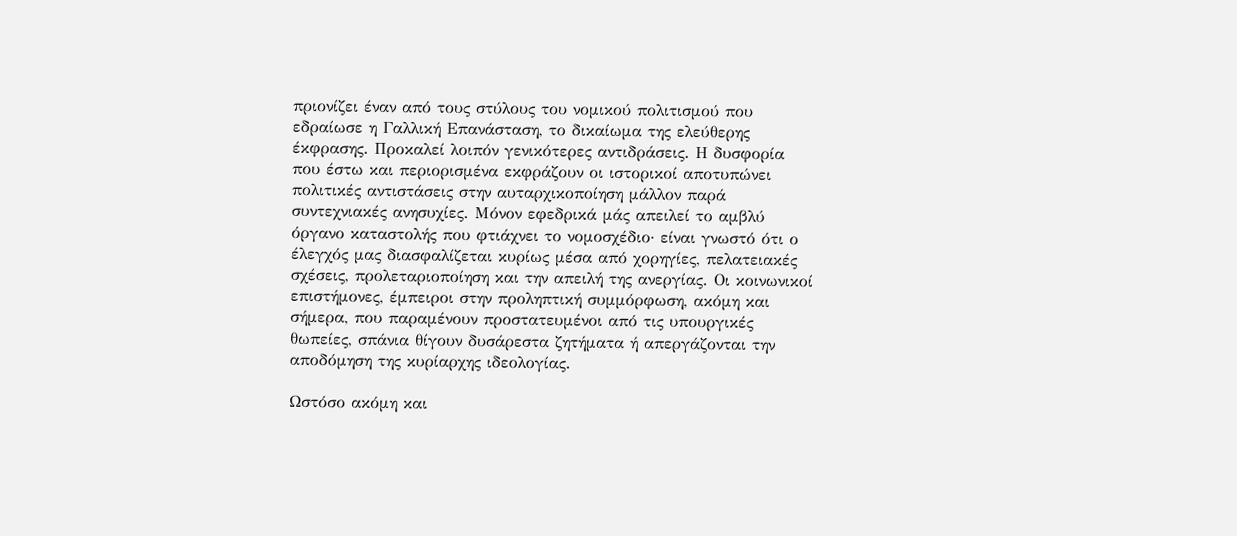πριονίζει έναν από τους στύλους του νομικού πολιτισμού που εδραίωσε η Γαλλική Επανάσταση, το δικαίωμα της ελεύθερης έκφρασης. Προκαλεί λοιπόν γενικότερες αντιδράσεις. Η δυσφορία που έστω και περιορισμένα εκφράζουν οι ιστορικοί αποτυπώνει πολιτικές αντιστάσεις στην αυταρχικοποίηση μάλλον παρά συντεχνιακές ανησυχίες. Μόνον εφεδρικά μάς απειλεί το αμβλύ όργανο καταστολής που φτιάχνει το νομοσχέδιο· είναι γνωστό ότι ο έλεγχός μας διασφαλίζεται κυρίως μέσα από χορηγίες, πελατειακές σχέσεις, προλεταριοποίηση και την απειλή της ανεργίας. Οι κοινωνικοί επιστήμονες, έμπειροι στην προληπτική συμμόρφωση, ακόμη και σήμερα, που παραμένουν προστατευμένοι από τις υπουργικές θωπείες, σπάνια θίγουν δυσάρεστα ζητήματα ή απεργάζονται την αποδόμηση της κυρίαρχης ιδεολογίας.

Ωστόσο ακόμη και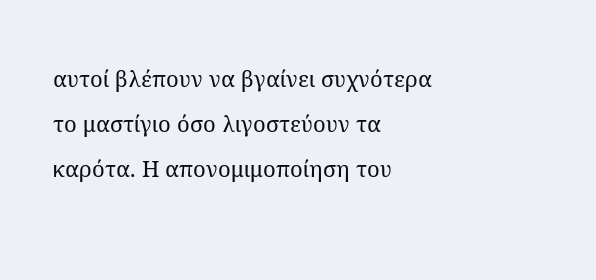αυτοί βλέπουν να βγαίνει συχνότερα το μαστίγιο όσο λιγοστεύουν τα καρότα. Η απονομιμοποίηση του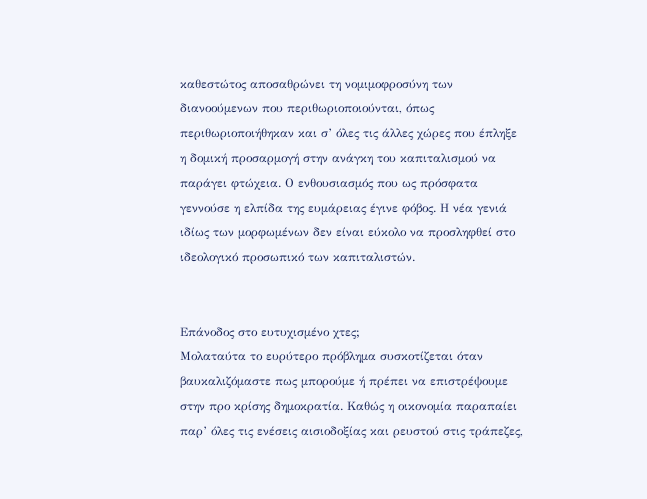καθεστώτος αποσαθρώνει τη νομιμοφροσύνη των διανοούμενων που περιθωριοποιούνται, όπως περιθωριοποιήθηκαν και σ’ όλες τις άλλες χώρες που έπληξε η δομική προσαρμογή στην ανάγκη του καπιταλισμού να παράγει φτώχεια. Ο ενθουσιασμός που ως πρόσφατα γεννούσε η ελπίδα της ευμάρειας έγινε φόβος. Η νέα γενιά ιδίως των μορφωμένων δεν είναι εύκολο να προσληφθεί στο ιδεολογικό προσωπικό των καπιταλιστών.


Επάνοδος στο ευτυχισμένο χτες;
Μολαταύτα το ευρύτερο πρόβλημα συσκοτίζεται όταν βαυκαλιζόμαστε πως μπορούμε ή πρέπει να επιστρέψουμε στην προ κρίσης δημοκρατία. Καθώς η οικονομία παραπαίει παρ’ όλες τις ενέσεις αισιοδοξίας και ρευστού στις τράπεζες,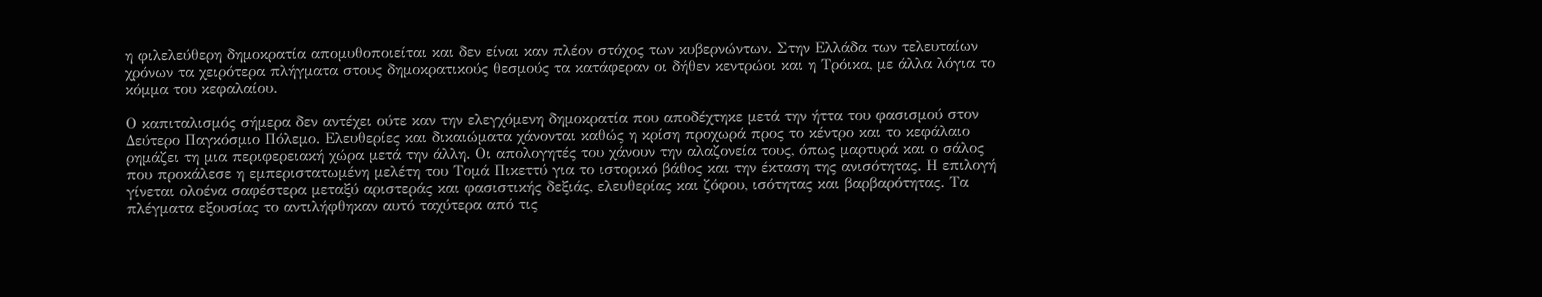η φιλελεύθερη δημοκρατία απομυθοποιείται και δεν είναι καν πλέον στόχος των κυβερνώντων. Στην Ελλάδα των τελευταίων χρόνων τα χειρότερα πλήγματα στους δημοκρατικούς θεσμούς τα κατάφεραν οι δήθεν κεντρώοι και η Τρόικα, με άλλα λόγια το κόμμα του κεφαλαίου.

Ο καπιταλισμός σήμερα δεν αντέχει ούτε καν την ελεγχόμενη δημοκρατία που αποδέχτηκε μετά την ήττα του φασισμού στον Δεύτερο Παγκόσμιο Πόλεμο. Ελευθερίες και δικαιώματα χάνονται καθώς η κρίση προχωρά προς το κέντρο και το κεφάλαιο ρημάζει τη μια περιφερειακή χώρα μετά την άλλη. Οι απολογητές του χάνουν την αλαζονεία τους, όπως μαρτυρά και ο σάλος που προκάλεσε η εμπεριστατωμένη μελέτη του Τομά Πικεττύ για το ιστορικό βάθος και την έκταση της ανισότητας. Η επιλογή γίνεται ολοένα σαφέστερα μεταξύ αριστεράς και φασιστικής δεξιάς, ελευθερίας και ζόφου, ισότητας και βαρβαρότητας. Τα πλέγματα εξουσίας το αντιλήφθηκαν αυτό ταχύτερα από τις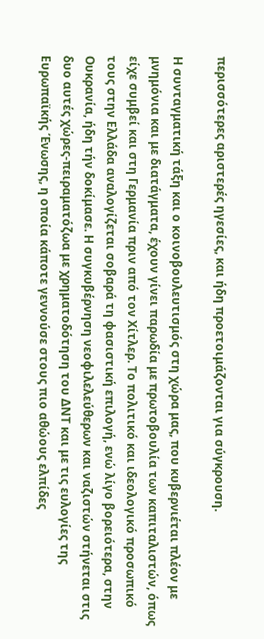περισσότερες αριστερές ηγεσίες, και ήδη προετοιμάζονται για σύγκρουση.

Η συνταγματική τάξη και ο κοινοβουλευτισμός στη χώρα μας, που κυβερνιέται πλέον με μνημόνια και με διατάγματα, έχουν γίνει παρωδία με πρωτοβουλία των καπιταλιστών, όπως είχε συμβεί και στη Γερμανία πριν από τον Χίτλερ. Το πολιτικό και ιδεολογικό προσωπικό τους στην Ελλάδα αναλογίζεται σοβαρά τη φασιστική επιλογή, ενώ λίγο βορειότερα, στην Ουκρανία, ήδη τήν δοκίμασε. Η συγκυβέρνηση νεοφιλελεύθερων και ναζιστών στήνεται στις δυο αυτές χώρες-πειραματόζωα με χρηματοδότηση του ΔΝΤ και με τις ευλογίες της Ευρωπαϊκής Ένωσης, η οποία κάποτε γεννούσε στους πιο αθώους ελπίδες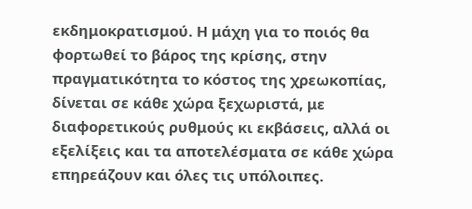εκδημοκρατισμού. Η μάχη για το ποιός θα φορτωθεί το βάρος της κρίσης, στην πραγματικότητα το κόστος της χρεωκοπίας, δίνεται σε κάθε χώρα ξεχωριστά, με διαφορετικούς ρυθμούς κι εκβάσεις, αλλά οι εξελίξεις και τα αποτελέσματα σε κάθε χώρα επηρεάζουν και όλες τις υπόλοιπες.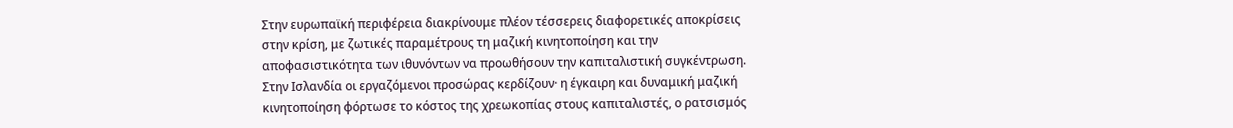Στην ευρωπαϊκή περιφέρεια διακρίνουμε πλέον τέσσερεις διαφορετικές αποκρίσεις στην κρίση, με ζωτικές παραμέτρους τη μαζική κινητοποίηση και την αποφασιστικότητα των ιθυνόντων να προωθήσουν την καπιταλιστική συγκέντρωση. Στην Ισλανδία οι εργαζόμενοι προσώρας κερδίζουν· η έγκαιρη και δυναμική μαζική κινητοποίηση φόρτωσε το κόστος της χρεωκοπίας στους καπιταλιστές, ο ρατσισμός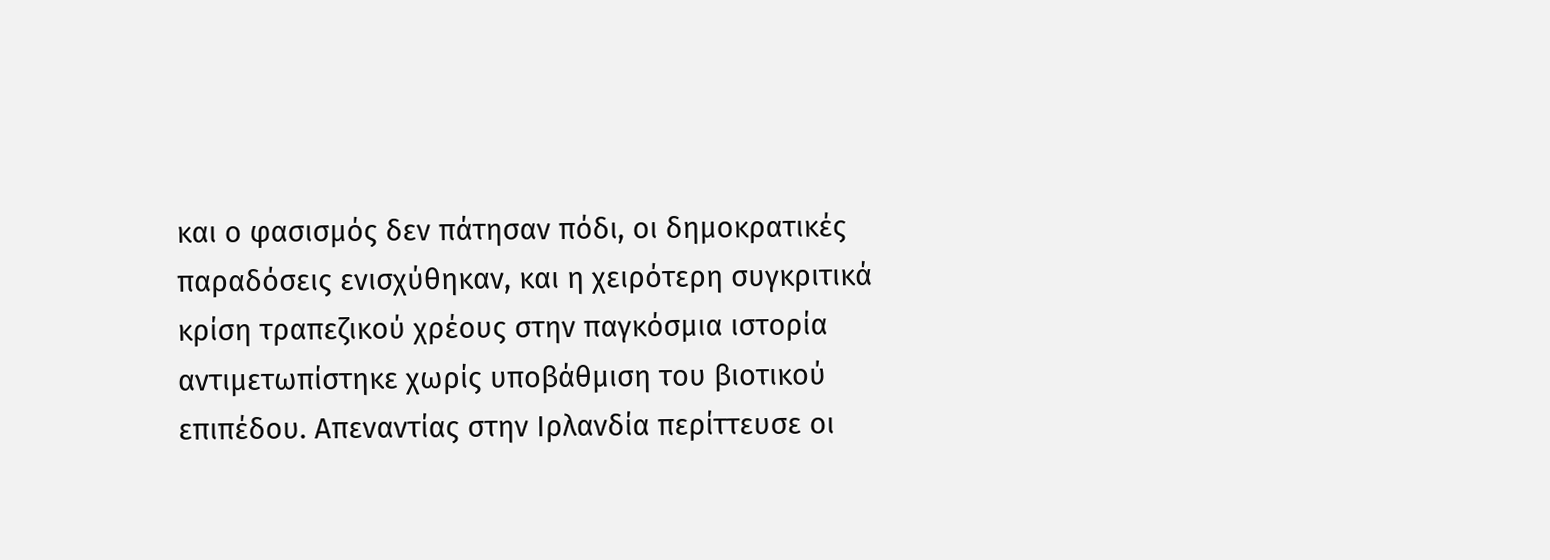και ο φασισμός δεν πάτησαν πόδι, οι δημοκρατικές παραδόσεις ενισχύθηκαν, και η χειρότερη συγκριτικά κρίση τραπεζικού χρέους στην παγκόσμια ιστορία αντιμετωπίστηκε χωρίς υποβάθμιση του βιοτικού επιπέδου. Απεναντίας στην Ιρλανδία περίττευσε οι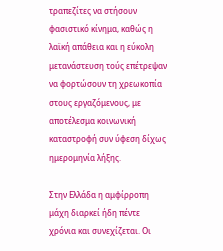τραπεζίτες να στήσουν φασιστικό κίνημα, καθώς η λαϊκή απάθεια και η εύκολη μετανάστευση τούς επέτρεψαν να φορτώσουν τη χρεωκοπία στους εργαζόμενους, με αποτέλεσμα κοινωνική καταστροφή συν ύφεση δίχως ημερομηνία λήξης.

Στην Ελλάδα η αμφίρροπη μάχη διαρκεί ήδη πέντε χρόνια και συνεχίζεται. Οι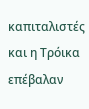καπιταλιστές και η Τρόικα επέβαλαν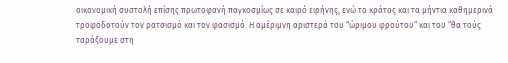οικονομική συστολή επίσης πρωτοφανή παγκοσμίως σε καιρό ειρήνης, ενώ το κράτος και τα μήντια καθημερινά τροφοδοτούν τον ρατσισμό και τον φασισμό. Η αμέριμνη αριστερά του “ώριμου φρούτου” και του “θα τούς ταράξουμε στη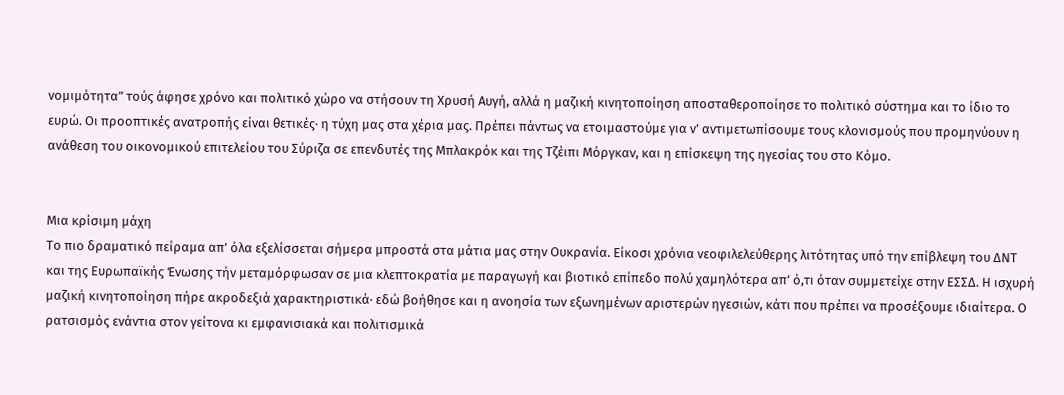νομιμότητα” τούς άφησε χρόνο και πολιτικό χώρο να στήσουν τη Χρυσή Αυγή, αλλά η μαζική κινητοποίηση αποσταθεροποίησε το πολιτικό σύστημα και το ίδιο το ευρώ. Οι προοπτικές ανατροπής είναι θετικές· η τύχη μας στα χέρια μας. Πρέπει πάντως να ετοιμαστούμε για ν’ αντιμετωπίσουμε τους κλονισμούς που προμηνύουν η ανάθεση του οικονομικού επιτελείου του Σύριζα σε επενδυτές της Μπλακρόκ και της Τζέιπι Μόργκαν, και η επίσκεψη της ηγεσίας του στο Κόμο.


Μια κρίσιμη μάχη
Το πιο δραματικό πείραμα απ’ όλα εξελίσσεται σήμερα μπροστά στα μάτια μας στην Ουκρανία. Είκοσι χρόνια νεοφιλελεύθερης λιτότητας υπό την επίβλεψη του ΔΝΤ και της Ευρωπαϊκής Ένωσης τήν μεταμόρφωσαν σε μια κλεπτοκρατία με παραγωγή και βιοτικό επίπεδο πολύ χαμηλότερα απ’ ό,τι όταν συμμετείχε στην ΕΣΣΔ. Η ισχυρή μαζική κινητοποίηση πήρε ακροδεξιά χαρακτηριστικά· εδώ βοήθησε και η ανοησία των εξωνημένων αριστερών ηγεσιών, κάτι που πρέπει να προσέξουμε ιδιαίτερα. Ο ρατσισμός ενάντια στον γείτονα κι εμφανισιακά και πολιτισμικά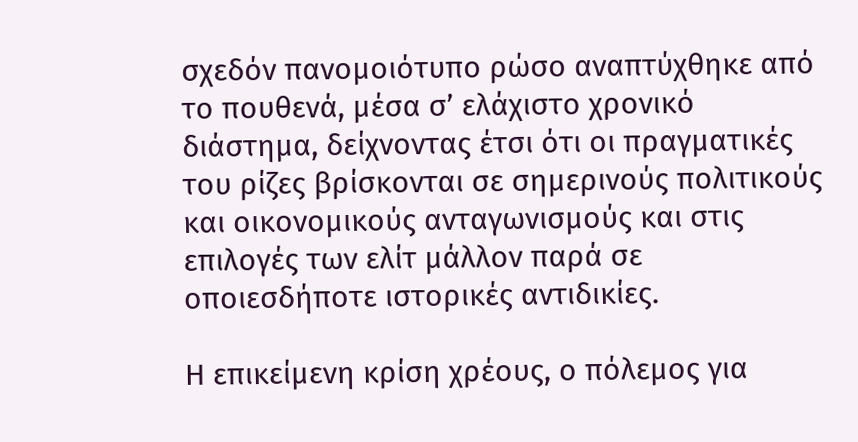σχεδόν πανομοιότυπο ρώσο αναπτύχθηκε από το πουθενά, μέσα σ’ ελάχιστο χρονικό διάστημα, δείχνοντας έτσι ότι οι πραγματικές του ρίζες βρίσκονται σε σημερινούς πολιτικούς και οικονομικούς ανταγωνισμούς και στις επιλογές των ελίτ μάλλον παρά σε οποιεσδήποτε ιστορικές αντιδικίες.

Η επικείμενη κρίση χρέους, ο πόλεμος για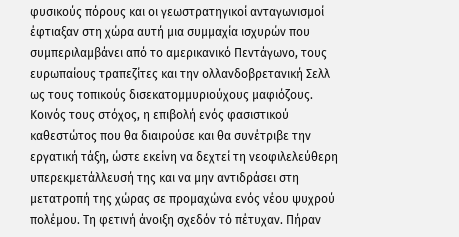φυσικούς πόρους και οι γεωστρατηγικοί ανταγωνισμοί έφτιαξαν στη χώρα αυτή μια συμμαχία ισχυρών που συμπεριλαμβάνει από το αμερικανικό Πεντάγωνο, τους ευρωπαίους τραπεζίτες και την ολλανδοβρετανική Σελλ ως τους τοπικούς δισεκατομμυριούχους μαφιόζους. Κοινός τους στόχος, η επιβολή ενός φασιστικού καθεστώτος που θα διαιρούσε και θα συνέτριβε την εργατική τάξη, ώστε εκείνη να δεχτεί τη νεοφιλελεύθερη υπερεκμετάλλευσή της και να μην αντιδράσει στη μετατροπή της χώρας σε προμαχώνα ενός νέου ψυχρού πολέμου. Τη φετινή άνοιξη σχεδόν τό πέτυχαν. Πήραν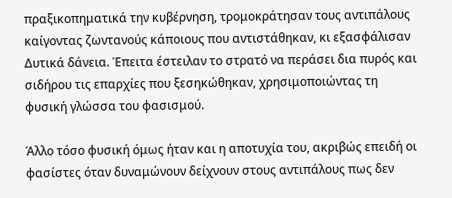πραξικοπηματικά την κυβέρνηση, τρομοκράτησαν τους αντιπάλους καίγοντας ζωντανούς κάποιους που αντιστάθηκαν, κι εξασφάλισαν Δυτικά δάνεια. Έπειτα έστειλαν το στρατό να περάσει δια πυρός και σιδήρου τις επαρχίες που ξεσηκώθηκαν, χρησιμοποιώντας τη φυσική γλώσσα του φασισμού.

Άλλο τόσο φυσική όμως ήταν και η αποτυχία του, ακριβώς επειδή οι φασίστες όταν δυναμώνουν δείχνουν στους αντιπάλους πως δεν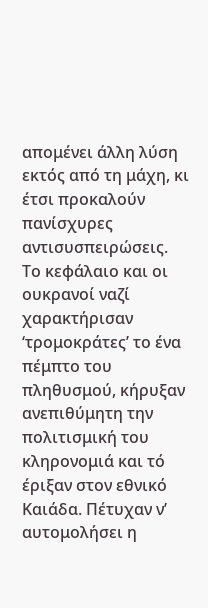απομένει άλλη λύση εκτός από τη μάχη, κι έτσι προκαλούν πανίσχυρες αντισυσπειρώσεις. Το κεφάλαιο και οι ουκρανοί ναζί χαρακτήρισαν ‘τρομοκράτες’ το ένα πέμπτο του πληθυσμού, κήρυξαν ανεπιθύμητη την πολιτισμική του κληρονομιά και τό έριξαν στον εθνικό Καιάδα. Πέτυχαν ν’ αυτομολήσει η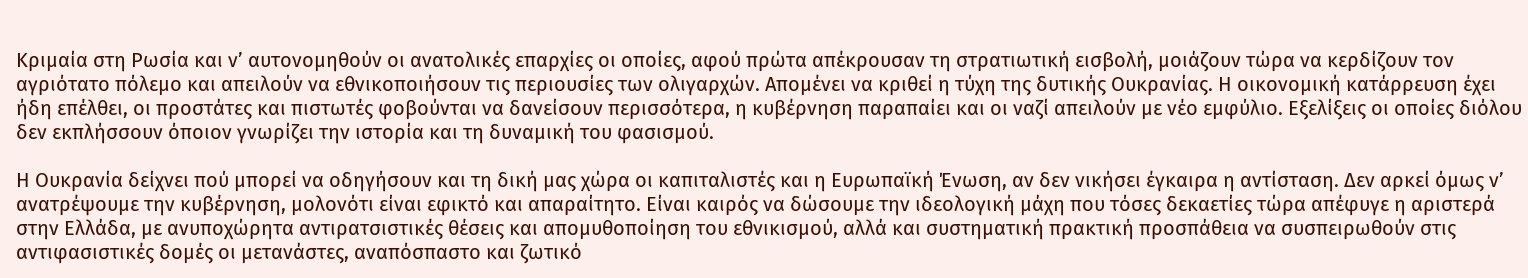Κριμαία στη Ρωσία και ν’ αυτονομηθούν οι ανατολικές επαρχίες οι οποίες, αφού πρώτα απέκρουσαν τη στρατιωτική εισβολή, μοιάζουν τώρα να κερδίζουν τον αγριότατο πόλεμο και απειλούν να εθνικοποιήσουν τις περιουσίες των ολιγαρχών. Απομένει να κριθεί η τύχη της δυτικής Ουκρανίας. Η οικονομική κατάρρευση έχει ήδη επέλθει, οι προστάτες και πιστωτές φοβούνται να δανείσουν περισσότερα, η κυβέρνηση παραπαίει και οι ναζί απειλούν με νέο εμφύλιο. Εξελίξεις οι οποίες διόλου δεν εκπλήσσουν όποιον γνωρίζει την ιστορία και τη δυναμική του φασισμού.

Η Ουκρανία δείχνει πού μπορεί να οδηγήσουν και τη δική μας χώρα οι καπιταλιστές και η Ευρωπαϊκή Ένωση, αν δεν νικήσει έγκαιρα η αντίσταση. Δεν αρκεί όμως ν’ ανατρέψουμε την κυβέρνηση, μολονότι είναι εφικτό και απαραίτητο. Είναι καιρός να δώσουμε την ιδεολογική μάχη που τόσες δεκαετίες τώρα απέφυγε η αριστερά στην Ελλάδα, με ανυποχώρητα αντιρατσιστικές θέσεις και απομυθοποίηση του εθνικισμού, αλλά και συστηματική πρακτική προσπάθεια να συσπειρωθούν στις αντιφασιστικές δομές οι μετανάστες, αναπόσπαστο και ζωτικό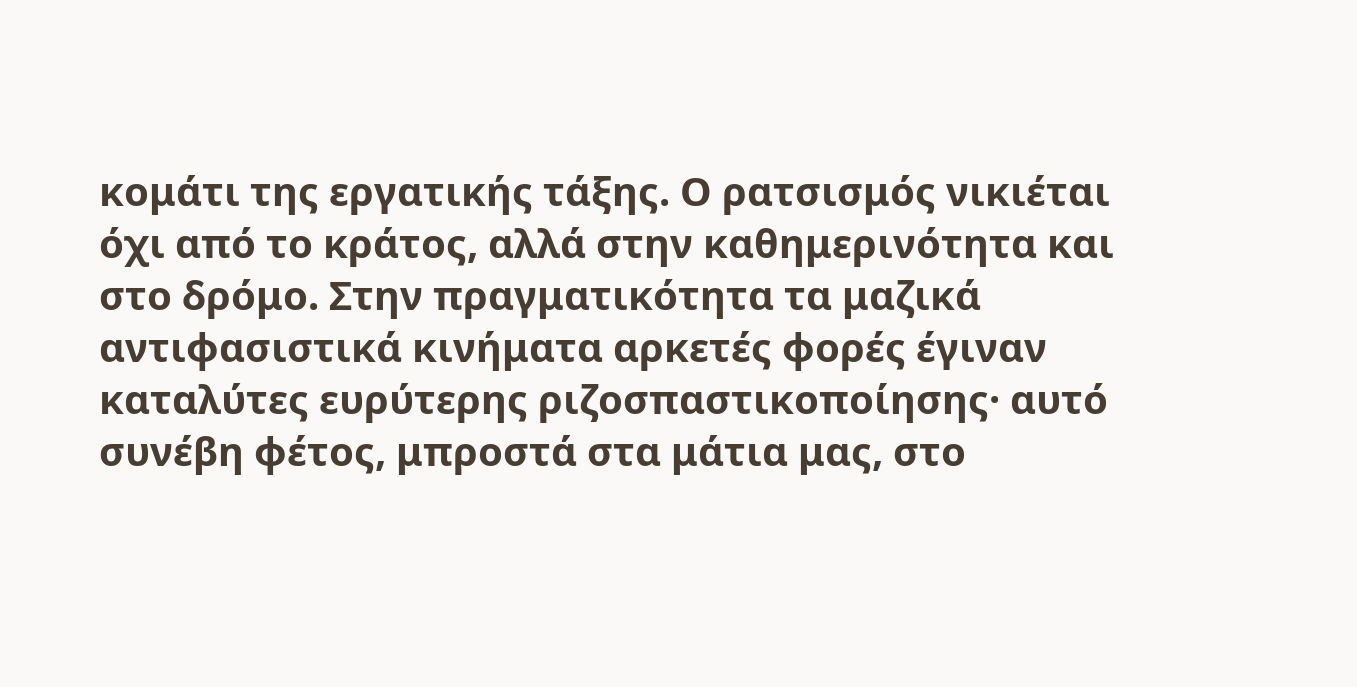κομάτι της εργατικής τάξης. Ο ρατσισμός νικιέται όχι από το κράτος, αλλά στην καθημερινότητα και στο δρόμο. Στην πραγματικότητα τα μαζικά αντιφασιστικά κινήματα αρκετές φορές έγιναν καταλύτες ευρύτερης ριζοσπαστικοποίησης· αυτό συνέβη φέτος, μπροστά στα μάτια μας, στο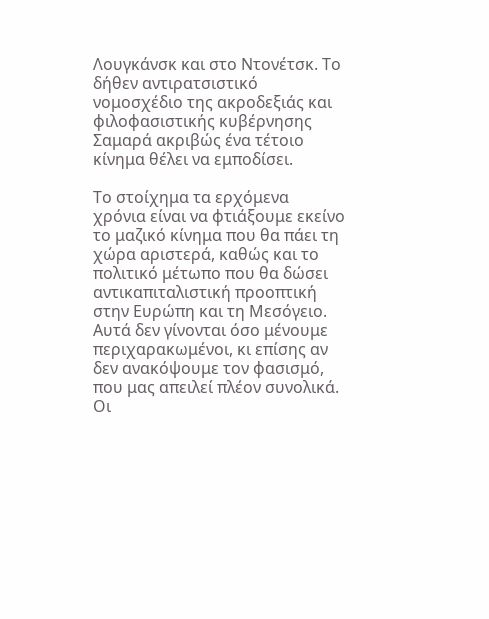Λουγκάνσκ και στο Ντονέτσκ. Το δήθεν αντιρατσιστικό νομοσχέδιο της ακροδεξιάς και φιλοφασιστικής κυβέρνησης Σαμαρά ακριβώς ένα τέτοιο κίνημα θέλει να εμποδίσει.

Το στοίχημα τα ερχόμενα χρόνια είναι να φτιάξουμε εκείνο το μαζικό κίνημα που θα πάει τη χώρα αριστερά, καθώς και το πολιτικό μέτωπο που θα δώσει αντικαπιταλιστική προοπτική στην Ευρώπη και τη Μεσόγειο. Αυτά δεν γίνονται όσο μένουμε περιχαρακωμένοι, κι επίσης αν δεν ανακόψουμε τον φασισμό, που μας απειλεί πλέον συνολικά. Οι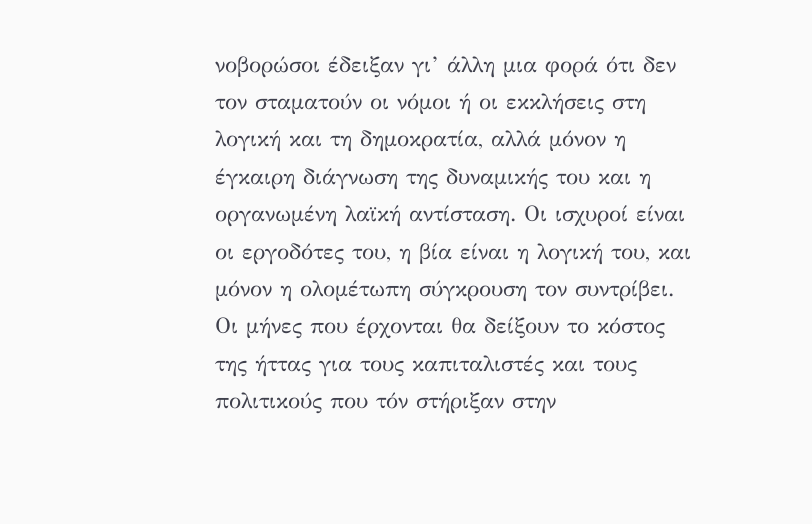νοβορώσοι έδειξαν γι’ άλλη μια φορά ότι δεν τον σταματούν οι νόμοι ή οι εκκλήσεις στη λογική και τη δημοκρατία, αλλά μόνον η έγκαιρη διάγνωση της δυναμικής του και η οργανωμένη λαϊκή αντίσταση. Οι ισχυροί είναι οι εργοδότες του, η βία είναι η λογική του, και μόνον η ολομέτωπη σύγκρουση τον συντρίβει. Οι μήνες που έρχονται θα δείξουν το κόστος της ήττας για τους καπιταλιστές και τους πολιτικούς που τόν στήριξαν στην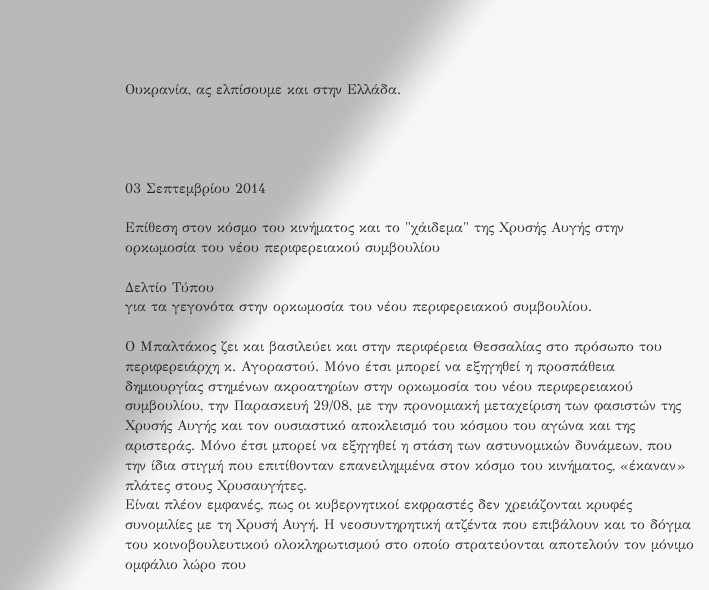Ουκρανία, ας ελπίσουμε και στην Ελλάδα.




03 Σεπτεμβρίου 2014

Επίθεση στον κόσμο του κινήματος και το "χάιδεμα" της Χρυσής Αυγής στην ορκωμοσία του νέου περιφερειακού συμβουλίου

Δελτίο Τύπου
για τα γεγονότα στην ορκωμοσία του νέου περιφερειακού συμβουλίου.

Ο Μπαλτάκος ζει και βασιλεύει και στην περιφέρεια Θεσσαλίας στο πρόσωπο του περιφερειάρχη κ. Αγοραστού. Μόνο έτσι μπορεί να εξηγηθεί η προσπάθεια δημιουργίας στημένων ακροατηρίων στην ορκωμοσία του νέου περιφερειακού συμβουλίου, την Παρασκευή 29/08, με την προνομιακή μεταχείριση των φασιστών της Χρυσής Αυγής και τον ουσιαστικό αποκλεισμό του κόσμου του αγώνα και της αριστεράς. Μόνο έτσι μπορεί να εξηγηθεί η στάση των αστυνομικών δυνάμεων, που την ίδια στιγμή που επιτίθονταν επανειλημμένα στον κόσμο του κινήματος, «έκαναν» πλάτες στους Χρυσαυγήτες.
Είναι πλέον εμφανές, πως οι κυβερνητικοί εκφραστές δεν χρειάζονται κρυφές συνομιλίες με τη Χρυσή Αυγή. Η νεοσυντηρητική ατζέντα που επιβάλουν και το δόγμα του κοινοβουλευτικού ολοκληρωτισμού στο οποίο στρατεύονται αποτελούν τον μόνιμο ομφάλιο λώρο που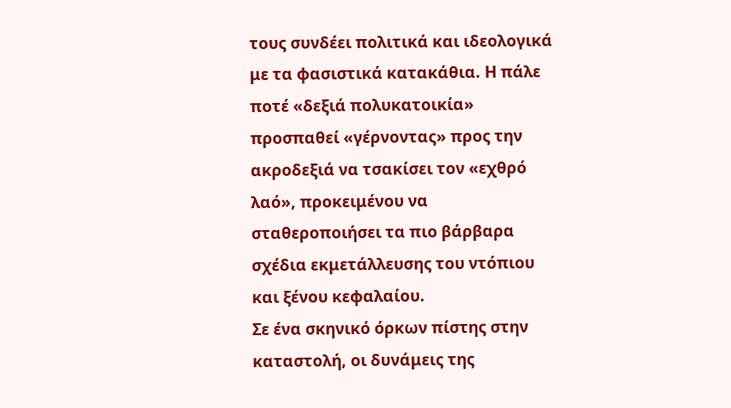τους συνδέει πολιτικά και ιδεολογικά με τα φασιστικά κατακάθια. Η πάλε ποτέ «δεξιά πολυκατοικία» προσπαθεί «γέρνοντας» προς την ακροδεξιά να τσακίσει τον «εχθρό λαό», προκειμένου να σταθεροποιήσει τα πιο βάρβαρα σχέδια εκμετάλλευσης του ντόπιου και ξένου κεφαλαίου.
Σε ένα σκηνικό όρκων πίστης στην καταστολή, οι δυνάμεις της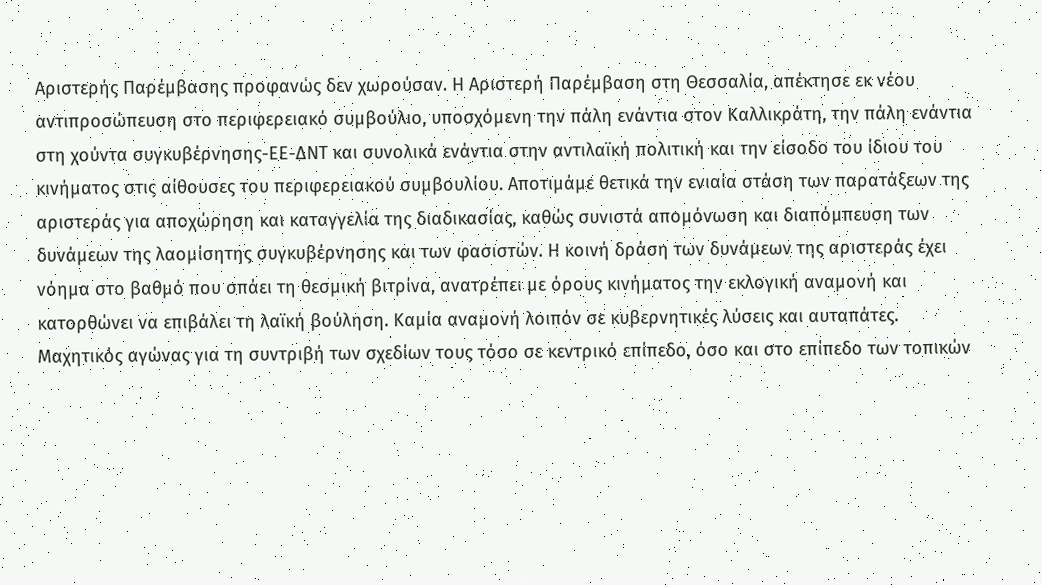Αριστερής Παρέμβασης προφανώς δεν χωρούσαν. Η Αριστερή Παρέμβαση στη Θεσσαλία, απέκτησε εκ νέου αντιπροσώπευση στο περιφερειακό συμβούλιο, υποσχόμενη την πάλη ενάντια στον Καλλικράτη, την πάλη ενάντια στη χούντα συγκυβέρνησης-ΕΕ-ΔΝΤ και συνολικά ενάντια στην αντιλαϊκή πολιτική και την είσοδο του ίδιου του κινήματος στις αίθουσες του περιφερειακού συμβουλίου. Αποτιμάμε θετικά την ενιαία στάση των παρατάξεων της αριστεράς για αποχώρηση και καταγγελία της διαδικασίας, καθώς συνιστά απομόνωση και διαπόμπευση των δυνάμεων της λαομίσητης συγκυβέρνησης και των φασιστών. Η κοινή δράση των δυνάμεων της αριστεράς έχει νόημα στο βαθμό που σπάει τη θεσμική βιτρίνα, ανατρέπει με όρους κινήματος την εκλογική αναμονή και κατορθώνει να επιβάλει τη λαϊκή βούληση. Καμία αναμονή λοιπόν σε κυβερνητικές λύσεις και αυταπάτες. Μαχητικός αγώνας για τη συντριβή των σχεδίων τους τόσο σε κεντρικό επίπεδο, όσο και στο επίπεδο των τοπικών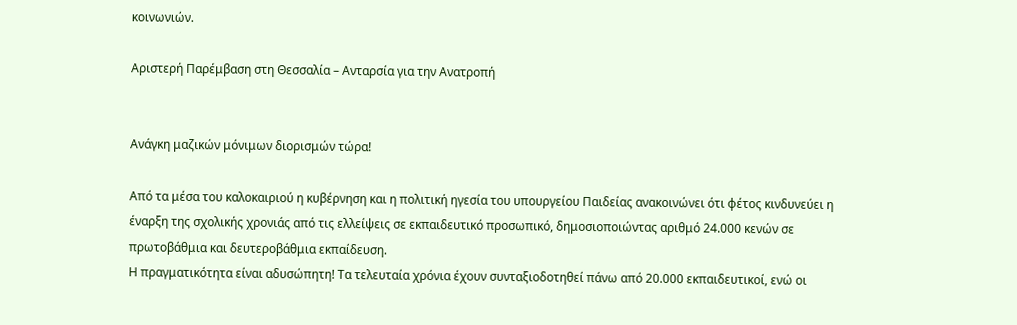κοινωνιών.

Αριστερή Παρέμβαση στη Θεσσαλία – Ανταρσία για την Ανατροπή


Ανάγκη μαζικών μόνιμων διορισμών τώρα!

Από τα μέσα του καλοκαιριού η κυβέρνηση και η πολιτική ηγεσία του υπουργείου Παιδείας ανακοινώνει ότι φέτος κινδυνεύει η έναρξη της σχολικής χρονιάς από τις ελλείψεις σε εκπαιδευτικό προσωπικό, δημοσιοποιώντας αριθμό 24.000 κενών σε πρωτοβάθμια και δευτεροβάθμια εκπαίδευση.
Η πραγματικότητα είναι αδυσώπητη! Τα τελευταία χρόνια έχουν συνταξιοδοτηθεί πάνω από 20.000 εκπαιδευτικοί, ενώ οι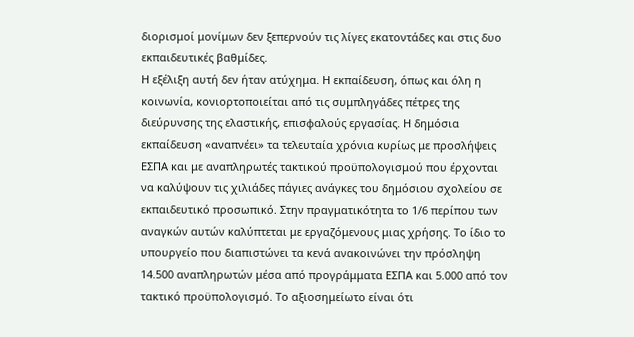διορισμοί μονίμων δεν ξεπερνούν τις λίγες εκατοντάδες και στις δυο εκπαιδευτικές βαθμίδες.
Η εξέλιξη αυτή δεν ήταν ατύχημα. Η εκπαίδευση, όπως και όλη η κοινωνία, κονιορτοποιείται από τις συμπληγάδες πέτρες της διεύρυνσης της ελαστικής, επισφαλούς εργασίας. Η δημόσια εκπαίδευση «αναπνέει» τα τελευταία χρόνια κυρίως με προσλήψεις ΕΣΠΑ και με αναπληρωτές τακτικού προϋπολογισμού που έρχονται να καλύψουν τις χιλιάδες πάγιες ανάγκες του δημόσιου σχολείου σε εκπαιδευτικό προσωπικό. Στην πραγματικότητα το 1/6 περίπου των αναγκών αυτών καλύπτεται με εργαζόμενους μιας χρήσης. Το ίδιο το υπουργείο που διαπιστώνει τα κενά ανακοινώνει την πρόσληψη 14.500 αναπληρωτών μέσα από προγράμματα ΕΣΠΑ και 5.000 από τον τακτικό προϋπολογισμό. Το αξιοσημείωτο είναι ότι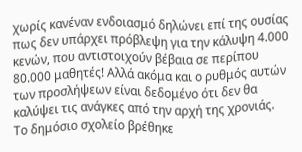χωρίς κανέναν ενδοιασμό δηλώνει επί της ουσίας πως δεν υπάρχει πρόβλεψη για την κάλυψη 4.000 κενών, που αντιστοιχούν βέβαια σε περίπου 80.000 μαθητές! Αλλά ακόμα και ο ρυθμός αυτών των προσλήψεων είναι δεδομένο ότι δεν θα καλύψει τις ανάγκες από την αρχή της χρονιάς.
Το δημόσιο σχολείο βρέθηκε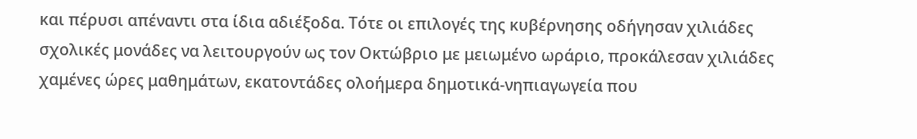και πέρυσι απέναντι στα ίδια αδιέξοδα. Τότε οι επιλογές της κυβέρνησης οδήγησαν χιλιάδες σχολικές μονάδες να λειτουργούν ως τον Οκτώβριο με μειωμένο ωράριο, προκάλεσαν χιλιάδες χαμένες ώρες μαθημάτων, εκατοντάδες ολοήμερα δημοτικά-νηπιαγωγεία που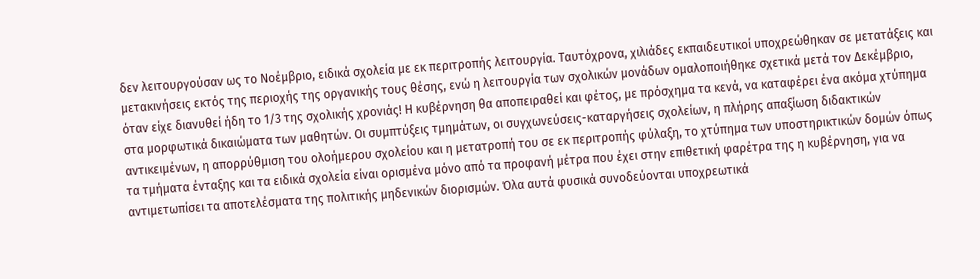δεν λειτουργούσαν ως το Νοέμβριο, ειδικά σχολεία με εκ περιτροπής λειτουργία. Ταυτόχρονα, χιλιάδες εκπαιδευτικοί υποχρεώθηκαν σε μετατάξεις και μετακινήσεις εκτός της περιοχής της οργανικής τους θέσης, ενώ η λειτουργία των σχολικών μονάδων ομαλοποιήθηκε σχετικά μετά τον Δεκέμβριο, όταν είχε διανυθεί ήδη το 1/3 της σχολικής χρονιάς! Η κυβέρνηση θα αποπειραθεί και φέτος, με πρόσχημα τα κενά, να καταφέρει ένα ακόμα χτύπημα στα μορφωτικά δικαιώματα των μαθητών. Οι συμπτύξεις τμημάτων, οι συγχωνεύσεις-καταργήσεις σχολείων, η πλήρης απαξίωση διδακτικών αντικειμένων, η απορρύθμιση του ολοήμερου σχολείου και η μετατροπή του σε εκ περιτροπής φύλαξη, το χτύπημα των υποστηρικτικών δομών όπως τα τμήματα ένταξης και τα ειδικά σχολεία είναι ορισμένα μόνο από τα προφανή μέτρα που έχει στην επιθετική φαρέτρα της η κυβέρνηση, για να αντιμετωπίσει τα αποτελέσματα της πολιτικής μηδενικών διορισμών. Όλα αυτά φυσικά συνοδεύονται υποχρεωτικά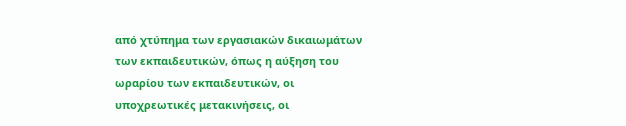από χτύπημα των εργασιακών δικαιωμάτων των εκπαιδευτικών, όπως η αύξηση του ωραρίου των εκπαιδευτικών, οι υποχρεωτικές μετακινήσεις, οι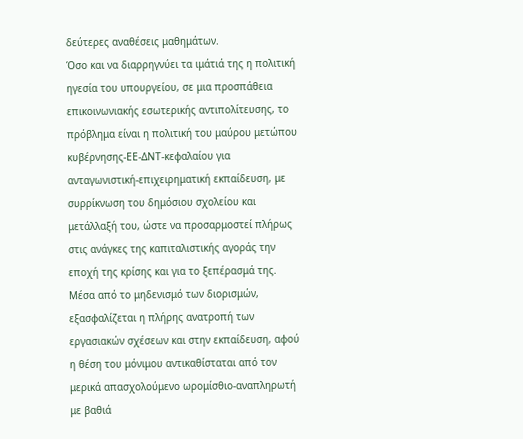δεύτερες αναθέσεις μαθημάτων.
Όσο και να διαρρηγνύει τα ιμάτιά της η πολιτική ηγεσία του υπουργείου, σε μια προσπάθεια επικοινωνιακής εσωτερικής αντιπολίτευσης, το πρόβλημα είναι η πολιτική του μαύρου μετώπου κυβέρνησης-ΕΕ-ΔΝΤ-κεφαλαίου για ανταγωνιστική-επιχειρηματική εκπαίδευση, με συρρίκνωση του δημόσιου σχολείου και μετάλλαξή του, ώστε να προσαρμοστεί πλήρως στις ανάγκες της καπιταλιστικής αγοράς την εποχή της κρίσης και για το ξεπέρασμά της. Μέσα από το μηδενισμό των διορισμών, εξασφαλίζεται η πλήρης ανατροπή των εργασιακών σχέσεων και στην εκπαίδευση, αφού η θέση του μόνιμου αντικαθίσταται από τον μερικά απασχολούμενο ωρομίσθιο-αναπληρωτή με βαθιά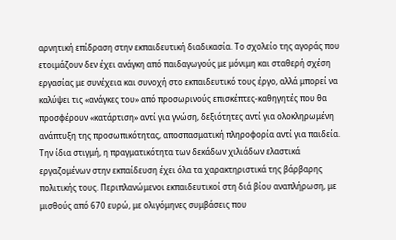αρνητική επίδραση στην εκπαιδευτική διαδικασία. Το σχολείο της αγοράς που ετοιμάζουν δεν έχει ανάγκη από παιδαγωγούς με μόνιμη και σταθερή σχέση εργασίας με συνέχεια και συνοχή στο εκπαιδευτικό τους έργο, αλλά μπορεί να καλύψει τις «ανάγκες του» από προσωρινούς επισκέπτες-καθηγητές που θα προσφέρουν «κατάρτιση» αντί για γνώση, δεξιότητες αντί για ολοκληρωμένη ανάπτυξη της προσωπικότητας, αποσπασματική πληροφορία αντί για παιδεία.
Την ίδια στιγμή, η πραγματικότητα των δεκάδων χιλιάδων ελαστικά εργαζομένων στην εκπαίδευση έχει όλα τα χαρακτηριστικά της βάρβαρης πολιτικής τους. Περιπλανώμενοι εκπαιδευτικοί στη διά βίου αναπλήρωση, με μισθούς από 670 ευρώ, με ολιγόμηνες συμβάσεις που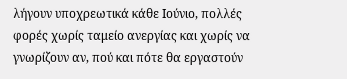λήγουν υποχρεωτικά κάθε Ιούνιο, πολλές φορές χωρίς ταμείο ανεργίας και χωρίς να γνωρίζουν αν, πού και πότε θα εργαστούν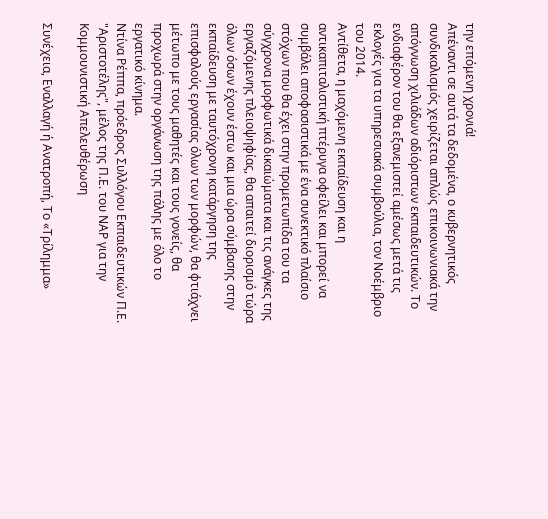την επόμενη χρονιά!
Απέναντι σε αυτά τα δεδομένα, ο κυβερνητικός συνδικαλισμός χειρίζεται απλώς επικοινωνιακά την απόγνωση χιλιάδων αδιόριστων εκπαιδευτικών. Το ενδιαφέρον του θα εξανεμιστεί αμέσως μετά τις εκλογές για τα υπηρεσιακά συμβούλια, τον Νοέμβριο του 2014.
Αντίθετα, η μαχόμενη εκπαίδευση και η αντικαπιταλιστική πτέρυγα οφείλει και μπορεί να συμβάλει αποφασιστικά με ένα συνεκτικό πλαίσιο στόχων που θα έχει στην προμετωπίδα του τα σύγχρονα μορφωτικά δικαιώματα και τις ανάγκες της εργαζόμενης πλειοψηφίας, θα απαιτεί διορισμό τώρα όλων όσων έχουν έστω και μια ώρα σύμβασης στην εκπαίδευση με ταυτόχρονη κατάργηση της επισφαλούς εργασίας όλων των μορφών, θα φτιάχνει μέτωπο με τους μαθητές και τους γονείς, θα προχωρά στην οργάνωση της πάλης με όλο το εργατικό κίνημα.
Ντίνα Ρέππα, πρόεδρος Συλλόγου Εκπαιδευτικών Π.Ε. "Αριστοτέλης", μέλος της Π.Ε. του ΝΑΡ για την Κομμουνιστική Απελευθέρωση

Συνέχεια, Εναλλαγή ή Ανατροπή, Το «Τρίλημμα»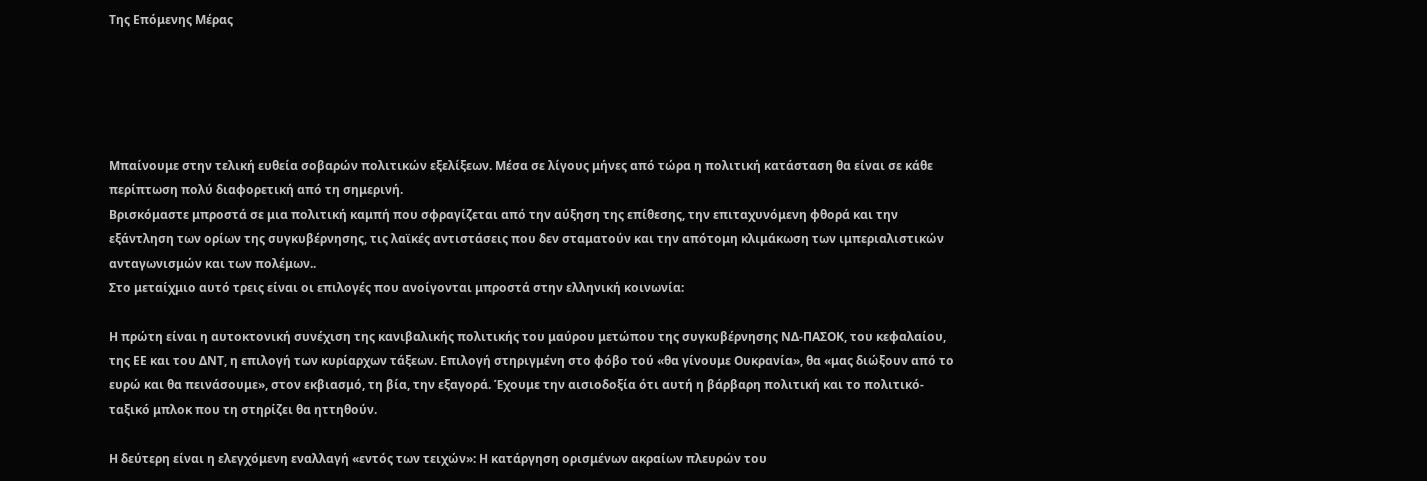Της Επόμενης Μέρας





Μπαίνουμε στην τελική ευθεία σοβαρών πολιτικών εξελίξεων. Μέσα σε λίγους μήνες από τώρα η πολιτική κατάσταση θα είναι σε κάθε περίπτωση πολύ διαφορετική από τη σημερινή.
Βρισκόμαστε μπροστά σε μια πολιτική καμπή που σφραγίζεται από την αύξηση της επίθεσης, την επιταχυνόμενη φθορά και την εξάντληση των ορίων της συγκυβέρνησης, τις λαϊκές αντιστάσεις που δεν σταματούν και την απότομη κλιμάκωση των ιμπεριαλιστικών ανταγωνισμών και των πολέμων..
Στο μεταίχμιο αυτό τρεις είναι οι επιλογές που ανοίγονται μπροστά στην ελληνική κοινωνία:

Η πρώτη είναι η αυτοκτονική συνέχιση της κανιβαλικής πολιτικής του μαύρου μετώπου της συγκυβέρνησης ΝΔ-ΠΑΣΟΚ, του κεφαλαίου, της ΕΕ και του ΔΝΤ, η επιλογή των κυρίαρχων τάξεων. Επιλογή στηριγμένη στο φόβο τού «θα γίνουμε Ουκρανία», θα «μας διώξουν από το ευρώ και θα πεινάσουμε», στον εκβιασμό, τη βία, την εξαγορά. Έχουμε την αισιοδοξία ότι αυτή η βάρβαρη πολιτική και το πολιτικό-ταξικό μπλοκ που τη στηρίζει θα ηττηθούν.

Η δεύτερη είναι η ελεγχόμενη εναλλαγή «εντός των τειχών»: Η κατάργηση ορισμένων ακραίων πλευρών του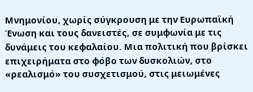Μνημονίου, χωρίς σύγκρουση με την Ευρωπαϊκή Ένωση και τους δανειστές, σε συμφωνία με τις δυνάμεις του κεφαλαίου. Μια πολιτική που βρίσκει επιχειρήματα στο φόβο των δυσκολιών, στο «ρεαλισμό» του συσχετισμού, στις μειωμένες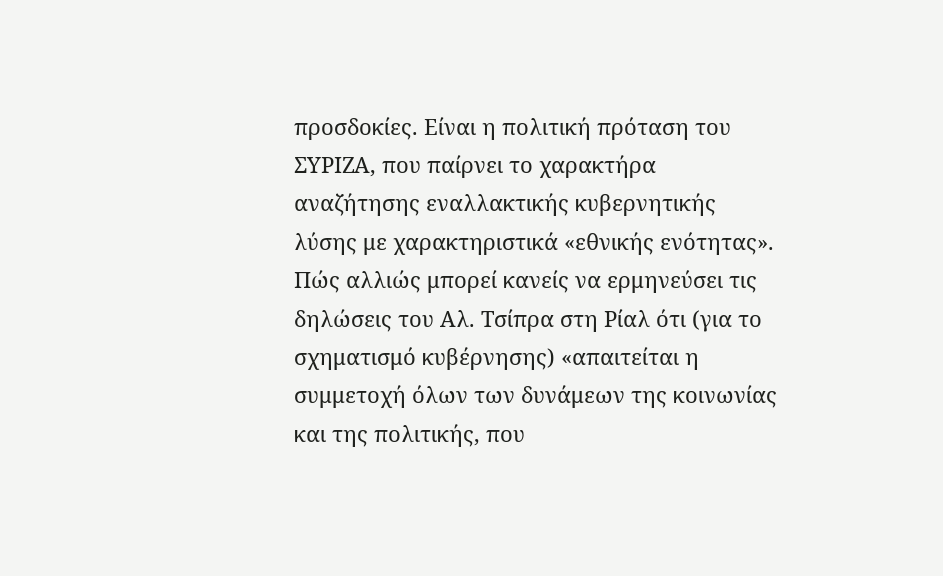προσδοκίες. Είναι η πολιτική πρόταση του ΣΥΡΙΖΑ, που παίρνει το χαρακτήρα αναζήτησης εναλλακτικής κυβερνητικής λύσης με χαρακτηριστικά «εθνικής ενότητας». Πώς αλλιώς μπορεί κανείς να ερμηνεύσει τις δηλώσεις του Αλ. Τσίπρα στη Ρίαλ ότι (για το σχηματισμό κυβέρνησης) «απαιτείται η συμμετοχή όλων των δυνάμεων της κοινωνίας και της πολιτικής, που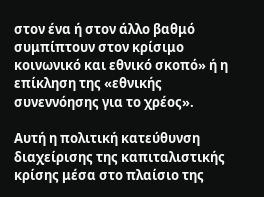στον ένα ή στον άλλο βαθμό συμπίπτουν στον κρίσιμο κοινωνικό και εθνικό σκοπό» ή η επίκληση της «εθνικής συνεννόησης για το χρέος».

Αυτή η πολιτική κατεύθυνση διαχείρισης της καπιταλιστικής κρίσης μέσα στο πλαίσιο της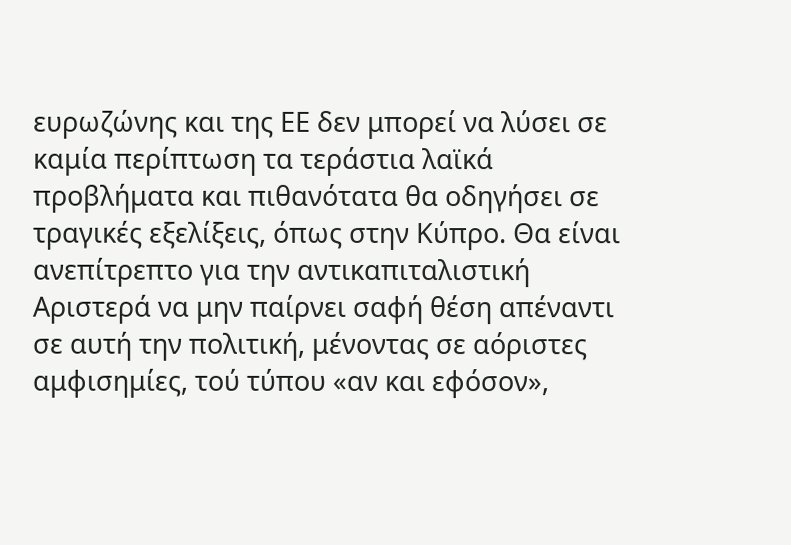ευρωζώνης και της ΕΕ δεν μπορεί να λύσει σε καμία περίπτωση τα τεράστια λαϊκά προβλήματα και πιθανότατα θα οδηγήσει σε τραγικές εξελίξεις, όπως στην Κύπρο. Θα είναι ανεπίτρεπτο για την αντικαπιταλιστική Αριστερά να μην παίρνει σαφή θέση απέναντι σε αυτή την πολιτική, μένοντας σε αόριστες αμφισημίες, τού τύπου «αν και εφόσον»,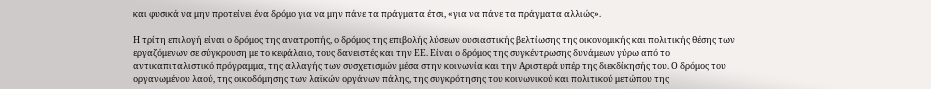και φυσικά να μην προτείνει ένα δρόμο για να μην πάνε τα πράγματα έτσι, «για να πάνε τα πράγματα αλλιώς».

Η τρίτη επιλογή είναι ο δρόμος της ανατροπής, ο δρόμος της επιβολής λύσεων ουσιαστικής βελτίωσης της οικονομικής και πολιτικής θέσης των εργαζόμενων σε σύγκρουση με το κεφάλαιο, τους δανειστές και την ΕΕ. Είναι ο δρόμος της συγκέντρωσης δυνάμεων γύρω από το αντικαπιταλιστικό πρόγραμμα, της αλλαγής των συσχετισμών μέσα στην κοινωνία και την Αριστερά υπέρ της διεκδίκησής του. Ο δρόμος του οργανωμένου λαού, της οικοδόμησης των λαϊκών οργάνων πάλης, της συγκρότησης του κοινωνικού και πολιτικού μετώπου της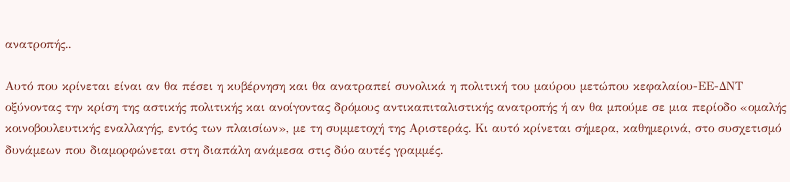ανατροπής..

Αυτό που κρίνεται είναι αν θα πέσει η κυβέρνηση και θα ανατραπεί συνολικά η πολιτική του μαύρου μετώπου κεφαλαίου-ΕΕ-ΔΝΤ οξύνοντας την κρίση της αστικής πολιτικής και ανοίγοντας δρόμους αντικαπιταλιστικής ανατροπής ή αν θα μπούμε σε μια περίοδο «ομαλής κοινοβουλευτικής εναλλαγής, εντός των πλαισίων», με τη συμμετοχή της Αριστεράς. Κι αυτό κρίνεται σήμερα, καθημερινά, στο συσχετισμό δυνάμεων που διαμορφώνεται στη διαπάλη ανάμεσα στις δύο αυτές γραμμές.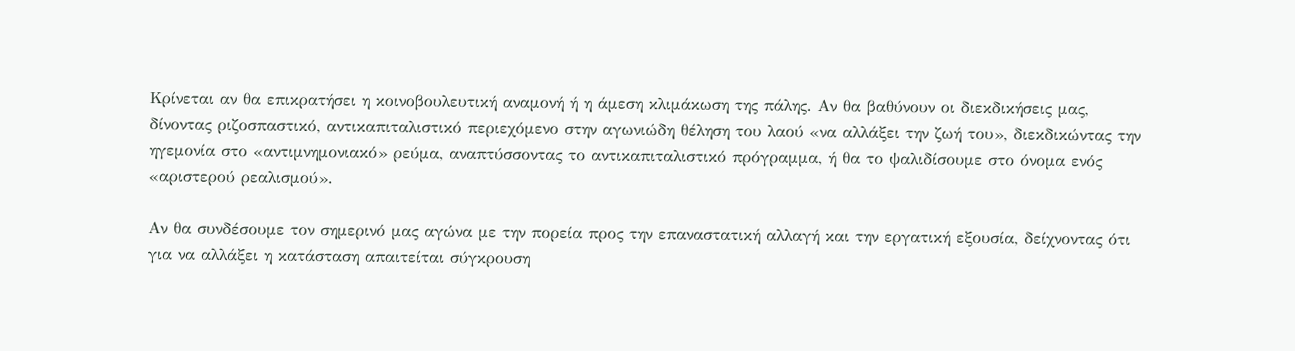Κρίνεται αν θα επικρατήσει η κοινοβουλευτική αναμονή ή η άμεση κλιμάκωση της πάλης. Αν θα βαθύνουν οι διεκδικήσεις μας, δίνοντας ριζοσπαστικό, αντικαπιταλιστικό περιεχόμενο στην αγωνιώδη θέληση του λαού «να αλλάξει την ζωή του», διεκδικώντας την ηγεμονία στο «αντιμνημονιακό» ρεύμα, αναπτύσσοντας το αντικαπιταλιστικό πρόγραμμα, ή θα το ψαλιδίσουμε στο όνομα ενός «αριστερού ρεαλισμού».

Αν θα συνδέσουμε τον σημερινό μας αγώνα με την πορεία προς την επαναστατική αλλαγή και την εργατική εξουσία, δείχνοντας ότι για να αλλάξει η κατάσταση απαιτείται σύγκρουση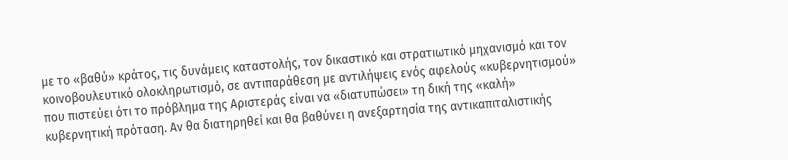με το «βαθύ» κράτος, τις δυνάμεις καταστολής, τον δικαστικό και στρατιωτικό μηχανισμό και τον κοινοβουλευτικό ολοκληρωτισμό, σε αντιπαράθεση με αντιλήψεις ενός αφελούς «κυβερνητισμού» που πιστεύει ότι το πρόβλημα της Αριστεράς είναι να «διατυπώσει» τη δική της «καλή» κυβερνητική πρόταση. Αν θα διατηρηθεί και θα βαθύνει η ανεξαρτησία της αντικαπιταλιστικής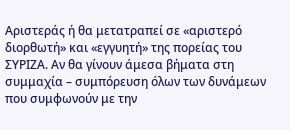Αριστεράς ή θα μετατραπεί σε «αριστερό διορθωτή» και «εγγυητή» της πορείας του ΣΥΡΙΖΑ. Αν θα γίνουν άμεσα βήματα στη συμμαχία – συμπόρευση όλων των δυνάμεων που συμφωνούν με την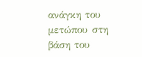ανάγκη του μετώπου στη βάση του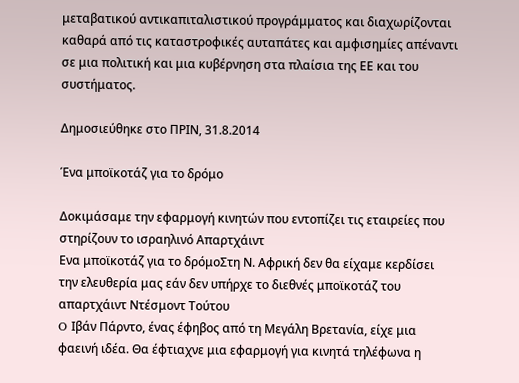μεταβατικού αντικαπιταλιστικού προγράμματος και διαχωρίζονται καθαρά από τις καταστροφικές αυταπάτες και αμφισημίες απέναντι σε μια πολιτική και μια κυβέρνηση στα πλαίσια της ΕΕ και του συστήματος.

Δημοσιεύθηκε στο ΠΡΙΝ, 31.8.2014

Ένα μποϊκοτάζ για το δρόμο

Δοκιμάσαμε την εφαρμογή κινητών που εντοπίζει τις εταιρείες που στηρίζουν το ισραηλινό Απαρτχάιντ
Ενα μποϊκοτάζ για το δρόμοΣτη Ν. Αφρική δεν θα είχαμε κερδίσει την ελευθερία μας εάν δεν υπήρχε το διεθνές μποϊκοτάζ του απαρτχάιντ Ντέσμοντ Τούτου
O Ιβάν Πάρντο, ένας έφηβος από τη Μεγάλη Βρετανία, είχε μια φαεινή ιδέα. Θα έφτιαχνε μια εφαρμογή για κινητά τηλέφωνα η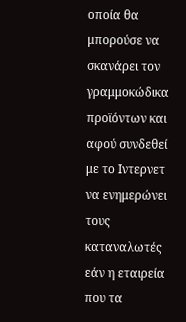οποία θα μπορούσε να σκανάρει τον γραμμοκώδικα προϊόντων και αφού συνδεθεί με το Ιντερνετ να ενημερώνει τους καταναλωτές εάν η εταιρεία που τα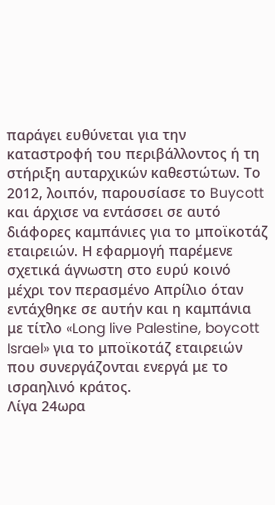παράγει ευθύνεται για την καταστροφή του περιβάλλοντος ή τη στήριξη αυταρχικών καθεστώτων. Το 2012, λοιπόν, παρουσίασε το Buycott και άρχισε να εντάσσει σε αυτό διάφορες καμπάνιες για το μποϊκοτάζ εταιρειών. Η εφαρμογή παρέμενε σχετικά άγνωστη στο ευρύ κοινό μέχρι τον περασμένο Απρίλιο όταν εντάχθηκε σε αυτήν και η καμπάνια με τίτλο «Long live Palestine, boycott Israel» για το μποϊκοτάζ εταιρειών που συνεργάζονται ενεργά με το ισραηλινό κράτος.
Λίγα 24ωρα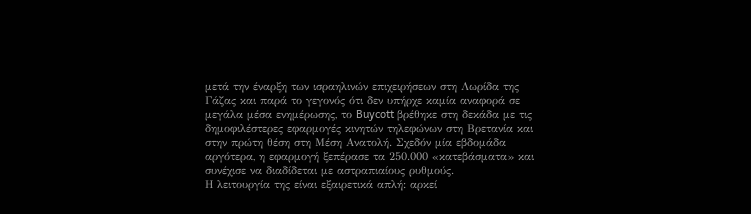μετά την έναρξη των ισραηλινών επιχειρήσεων στη Λωρίδα της Γάζας και παρά το γεγονός ότι δεν υπήρχε καμία αναφορά σε μεγάλα μέσα ενημέρωσης, το Buycott βρέθηκε στη δεκάδα με τις δημοφιλέστερες εφαρμογές κινητών τηλεφώνων στη Βρετανία και στην πρώτη θέση στη Μέση Ανατολή. Σχεδόν μία εβδομάδα αργότερα, η εφαρμογή ξεπέρασε τα 250.000 «κατεβάσματα» και συνέχισε να διαδίδεται με αστραπιαίους ρυθμούς.
Η λειτουργία της είναι εξαιρετικά απλή: αρκεί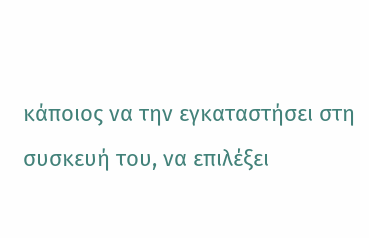κάποιος να την εγκαταστήσει στη συσκευή του, να επιλέξει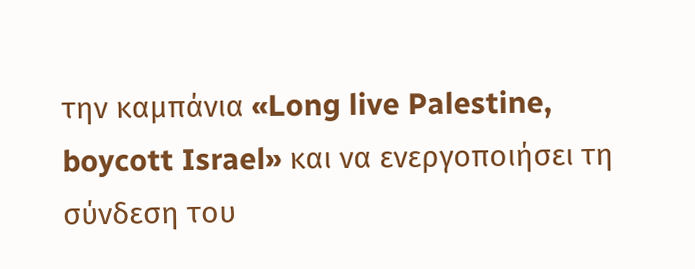την καμπάνια «Long live Palestine, boycott Israel» και να ενεργοποιήσει τη σύνδεση του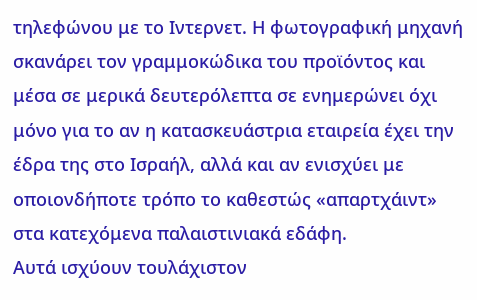τηλεφώνου με το Ιντερνετ. Η φωτογραφική μηχανή σκανάρει τον γραμμοκώδικα του προϊόντος και μέσα σε μερικά δευτερόλεπτα σε ενημερώνει όχι μόνο για το αν η κατασκευάστρια εταιρεία έχει την έδρα της στο Ισραήλ, αλλά και αν ενισχύει με οποιονδήποτε τρόπο το καθεστώς «απαρτχάιντ» στα κατεχόμενα παλαιστινιακά εδάφη.
Αυτά ισχύουν τουλάχιστον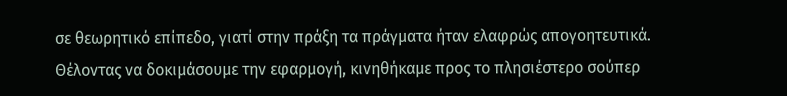σε θεωρητικό επίπεδο, γιατί στην πράξη τα πράγματα ήταν ελαφρώς απογοητευτικά. Θέλοντας να δοκιμάσουμε την εφαρμογή, κινηθήκαμε προς το πλησιέστερο σούπερ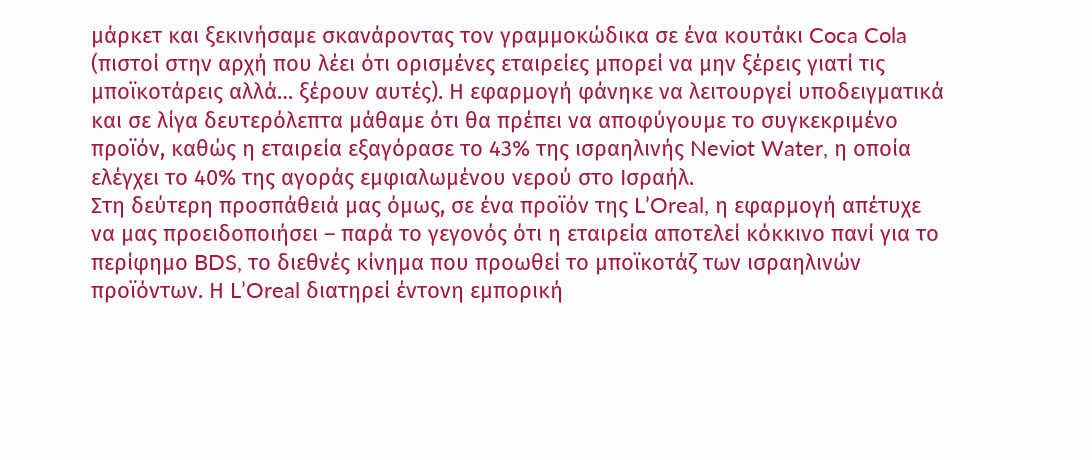μάρκετ και ξεκινήσαμε σκανάροντας τον γραμμοκώδικα σε ένα κουτάκι Coca Cola (πιστοί στην αρχή που λέει ότι ορισμένες εταιρείες μπορεί να μην ξέρεις γιατί τις μποϊκοτάρεις αλλά… ξέρουν αυτές). Η εφαρμογή φάνηκε να λειτουργεί υποδειγματικά και σε λίγα δευτερόλεπτα μάθαμε ότι θα πρέπει να αποφύγουμε το συγκεκριμένο προϊόν, καθώς η εταιρεία εξαγόρασε το 43% της ισραηλινής Neviot Water, η οποία ελέγχει το 40% της αγοράς εμφιαλωμένου νερού στο Ισραήλ.
Στη δεύτερη προσπάθειά μας όμως, σε ένα προϊόν της L’Oreal, η εφαρμογή απέτυχε να μας προειδοποιήσει – παρά το γεγονός ότι η εταιρεία αποτελεί κόκκινο πανί για το περίφημο BDS, το διεθνές κίνημα που προωθεί το μποϊκοτάζ των ισραηλινών προϊόντων. Η L’Oreal διατηρεί έντονη εμπορική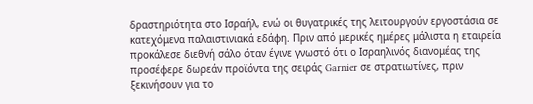δραστηριότητα στο Ισραήλ, ενώ οι θυγατρικές της λειτουργούν εργοστάσια σε κατεχόμενα παλαιστινιακά εδάφη. Πριν από μερικές ημέρες μάλιστα η εταιρεία προκάλεσε διεθνή σάλο όταν έγινε γνωστό ότι ο Ισραηλινός διανομέας της προσέφερε δωρεάν προϊόντα της σειράς Garnier σε στρατιωτίνες, πριν ξεκινήσουν για το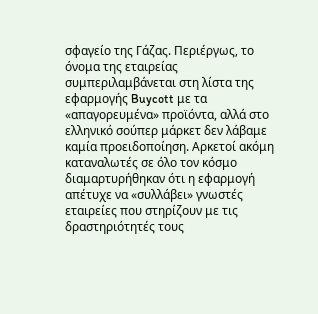σφαγείο της Γάζας. Περιέργως, το όνομα της εταιρείας συμπεριλαμβάνεται στη λίστα της εφαρμογής Buycott με τα «απαγορευμένα» προϊόντα, αλλά στο ελληνικό σούπερ μάρκετ δεν λάβαμε καμία προειδοποίηση. Αρκετοί ακόμη καταναλωτές σε όλο τον κόσμο διαμαρτυρήθηκαν ότι η εφαρμογή απέτυχε να «συλλάβει» γνωστές εταιρείες που στηρίζουν με τις δραστηριότητές τους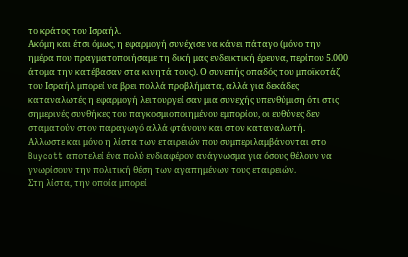το κράτος του Ισραήλ.
Ακόμη και έτσι όμως, η εφαρμογή συνέχισε να κάνει πάταγο (μόνο την ημέρα που πραγματοποιήσαμε τη δική μας ενδεικτική έρευνα, περίπου 5.000 άτομα την κατέβασαν στα κινητά τους). Ο συνεπής οπαδός του μποϊκοτάζ του Ισραήλ μπορεί να βρει πολλά προβλήματα, αλλά για δεκάδες καταναλωτές η εφαρμογή λειτουργεί σαν μια συνεχής υπενθύμιση ότι στις σημερινές συνθήκες του παγκοσμιοποιημένου εμπορίου, οι ευθύνες δεν σταματούν στον παραγωγό αλλά φτάνουν και στον καταναλωτή.
Αλλωστε και μόνο η λίστα των εταιρειών που συμπεριλαμβάνονται στο Buycott αποτελεί ένα πολύ ενδιαφέρον ανάγνωσμα για όσους θέλουν να γνωρίσουν την πολιτική θέση των αγαπημένων τους εταιρειών.
Στη λίστα, την οποία μπορεί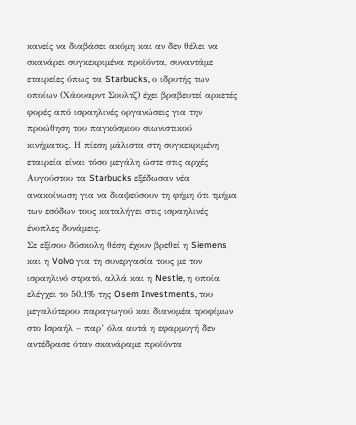κανείς να διαβάσει ακόμη και αν δεν θέλει να σκανάρει συγκεκριμένα προϊόντα, συναντάμε εταιρείες όπως τα Starbucks, ο ιδρυτής των οποίων (Χάουαρντ Σουλτζ) έχει βραβευτεί αρκετές φορές από ισραηλινές οργανώσεις για την προώθηση του παγκόσμιου σιωνιστικού κινήματος. Η πίεση μάλιστα στη συγκεκριμένη εταιρεία είναι τόσο μεγάλη ώστε στις αρχές Αυγούστου τα Starbucks εξέδωσαν νέα ανακοίνωση για να διαψεύσουν τη φήμη ότι τμήμα των εσόδων τους καταλήγει στις ισραηλινές ένοπλες δυνάμεις.
Σε εξίσου δύσκολη θέση έχουν βρεθεί η Siemens και η Volvo για τη συνεργασία τους με τον ισραηλινό στρατό, αλλά και η Nestle, η οποία ελέγχει το 50,1% της Osem Investments, του μεγαλύτερου παραγωγού και διανομέα τροφίμων στο Ισραήλ – παρ’ όλα αυτά η εφαρμογή δεν αντέδρασε όταν σκανάραμε προϊόντα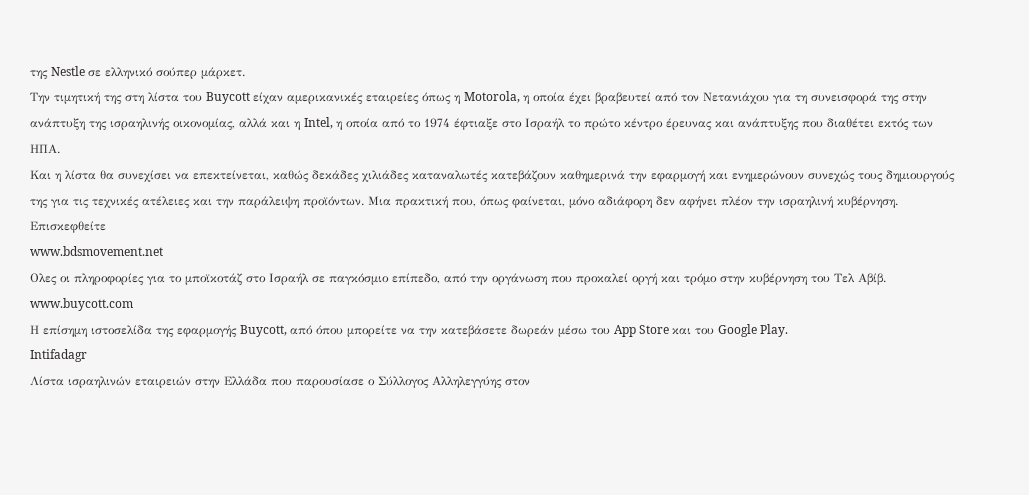της Nestle σε ελληνικό σούπερ μάρκετ.
Την τιμητική της στη λίστα του Buycott είχαν αμερικανικές εταιρείες όπως η Motorola, η οποία έχει βραβευτεί από τον Νετανιάχου για τη συνεισφορά της στην ανάπτυξη της ισραηλινής οικονομίας, αλλά και η Intel, η οποία από το 1974 έφτιαξε στο Ισραήλ το πρώτο κέντρο έρευνας και ανάπτυξης που διαθέτει εκτός των ΗΠΑ.
Και η λίστα θα συνεχίσει να επεκτείνεται, καθώς δεκάδες χιλιάδες καταναλωτές κατεβάζουν καθημερινά την εφαρμογή και ενημερώνουν συνεχώς τους δημιουργούς της για τις τεχνικές ατέλειες και την παράλειψη προϊόντων. Μια πρακτική που, όπως φαίνεται, μόνο αδιάφορη δεν αφήνει πλέον την ισραηλινή κυβέρνηση.
Επισκεφθείτε
www.bdsmovement.net
Ολες οι πληροφορίες για το μποϊκοτάζ στο Ισραήλ σε παγκόσμιο επίπεδο, από την οργάνωση που προκαλεί οργή και τρόμο στην κυβέρνηση του Τελ Αβίβ.
www.buycott.com
Η επίσημη ιστοσελίδα της εφαρμογής Buycott, από όπου μπορείτε να την κατεβάσετε δωρεάν μέσω του App Store και του Google Play.
Intifadagr
Λίστα ισραηλινών εταιρειών στην Ελλάδα που παρουσίασε ο Σύλλογος Αλληλεγγύης στον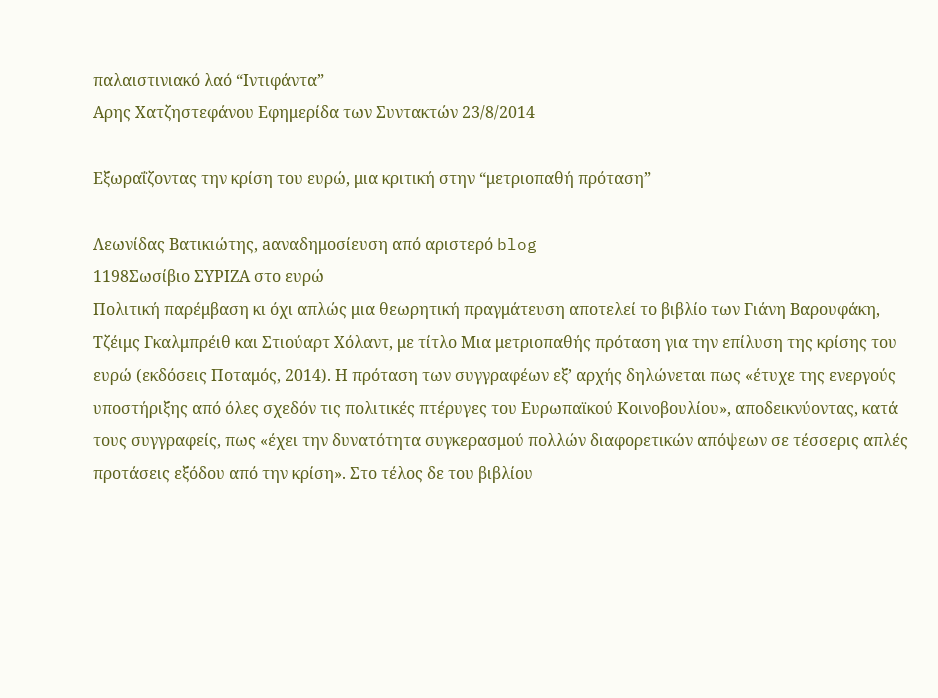παλαιστινιακό λαό “Ιντιφάντα”
Αρης Χατζηστεφάνου Εφημερίδα των Συντακτών 23/8/2014

Εξωραΐζοντας την κρίση του ευρώ, μια κριτική στην “μετριοπαθή πρόταση”

Λεωνίδας Βατικιώτης, aαναδημοσίευση από αριστερό blog
1198Σωσίβιο ΣΥΡΙΖΑ στο ευρώ
Πολιτική παρέμβαση κι όχι απλώς μια θεωρητική πραγμάτευση αποτελεί το βιβλίο των Γιάνη Βαρουφάκη, Τζέιμς Γκαλμπρέιθ και Στιούαρτ Χόλαντ, με τίτλο Μια μετριοπαθής πρόταση για την επίλυση της κρίσης του ευρώ (εκδόσεις Ποταμός, 2014). Η πρόταση των συγγραφέων εξ’ αρχής δηλώνεται πως «έτυχε της ενεργούς υποστήριξης από όλες σχεδόν τις πολιτικές πτέρυγες του Ευρωπαϊκού Κοινοβουλίου», αποδεικνύοντας, κατά τους συγγραφείς, πως «έχει την δυνατότητα συγκερασμού πολλών διαφορετικών απόψεων σε τέσσερις απλές προτάσεις εξόδου από την κρίση». Στο τέλος δε του βιβλίου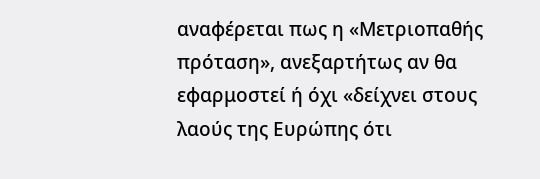αναφέρεται πως η «Μετριοπαθής πρόταση», ανεξαρτήτως αν θα εφαρμοστεί ή όχι «δείχνει στους λαούς της Ευρώπης ότι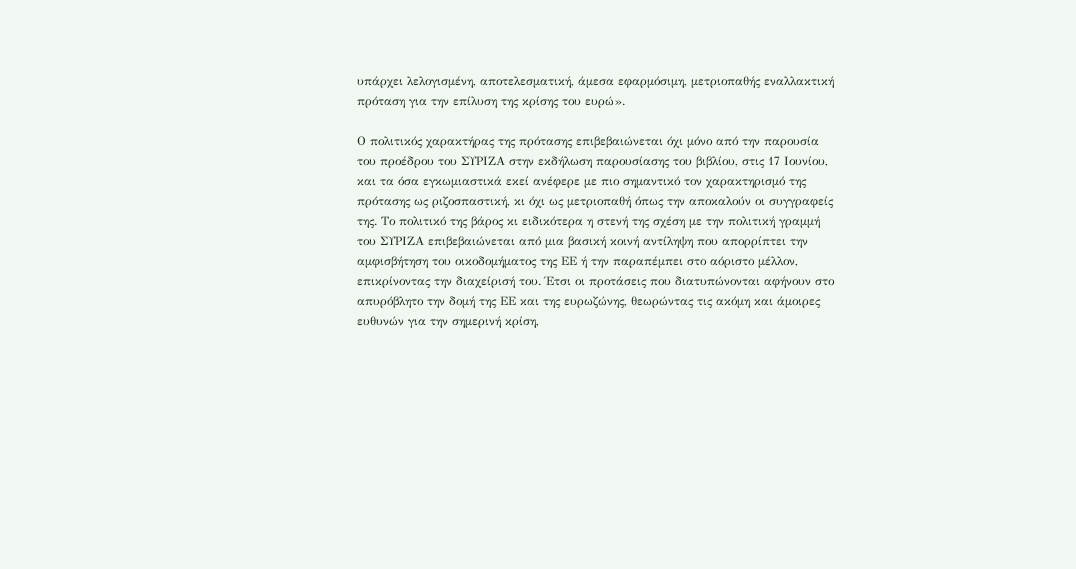υπάρχει λελογισμένη, αποτελεσματική, άμεσα εφαρμόσιμη, μετριοπαθής εναλλακτική πρόταση για την επίλυση της κρίσης του ευρώ».

Ο πολιτικός χαρακτήρας της πρότασης επιβεβαιώνεται όχι μόνο από την παρουσία του προέδρου του ΣΥΡΙΖΑ στην εκδήλωση παρουσίασης του βιβλίου, στις 17 Ιουνίου, και τα όσα εγκωμιαστικά εκεί ανέφερε με πιο σημαντικό τον χαρακτηρισμό της πρότασης ως ριζοσπαστική, κι όχι ως μετριοπαθή όπως την αποκαλούν οι συγγραφείς της. Το πολιτικό της βάρος κι ειδικότερα η στενή της σχέση με την πολιτική γραμμή του ΣΥΡΙΖΑ επιβεβαιώνεται από μια βασική κοινή αντίληψη που απορρίπτει την αμφισβήτηση του οικοδομήματος της ΕΕ ή την παραπέμπει στο αόριστο μέλλον, επικρίνοντας την διαχείρισή του. Έτσι οι προτάσεις που διατυπώνονται αφήνουν στο απυρόβλητο την δομή της ΕΕ και της ευρωζώνης, θεωρώντας τις ακόμη και άμοιρες ευθυνών για την σημερινή κρίση,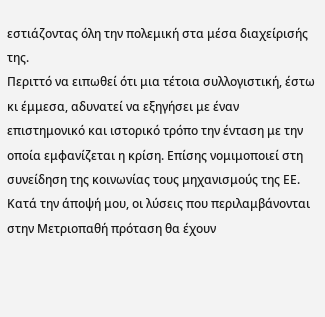εστιάζοντας όλη την πολεμική στα μέσα διαχείρισής της.
Περιττό να ειπωθεί ότι μια τέτοια συλλογιστική, έστω κι έμμεσα, αδυνατεί να εξηγήσει με έναν επιστημονικό και ιστορικό τρόπο την ένταση με την οποία εμφανίζεται η κρίση. Επίσης νομιμοποιεί στη συνείδηση της κοινωνίας τους μηχανισμούς της ΕΕ.
Κατά την άποψή μου, οι λύσεις που περιλαμβάνονται στην Μετριοπαθή πρόταση θα έχουν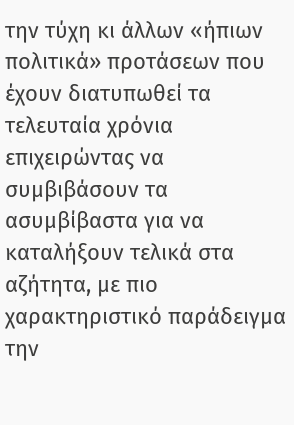την τύχη κι άλλων «ήπιων πολιτικά» προτάσεων που έχουν διατυπωθεί τα τελευταία χρόνια επιχειρώντας να συμβιβάσουν τα ασυμβίβαστα για να καταλήξουν τελικά στα αζήτητα, με πιο χαρακτηριστικό παράδειγμα την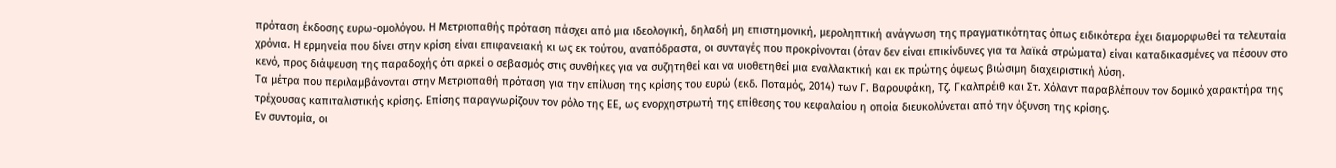πρόταση έκδοσης ευρω-ομολόγου. Η Μετριοπαθής πρόταση πάσχει από μια ιδεολογική, δηλαδή μη επιστημονική, μεροληπτική ανάγνωση της πραγματικότητας όπως ειδικότερα έχει διαμορφωθεί τα τελευταία χρόνια. Η ερμηνεία που δίνει στην κρίση είναι επιφανειακή κι ως εκ τούτου, αναπόδραστα, οι συνταγές που προκρίνονται (όταν δεν είναι επικίνδυνες για τα λαϊκά στρώματα) είναι καταδικασμένες να πέσουν στο κενό, προς διάψευση της παραδοχής ότι αρκεί ο σεβασμός στις συνθήκες για να συζητηθεί και να υιοθετηθεί μια εναλλακτική και εκ πρώτης όψεως βιώσιμη διαχειριστική λύση.
Τα μέτρα που περιλαμβάνονται στην Μετριοπαθή πρόταση για την επίλυση της κρίσης του ευρώ (εκδ. Ποταμός, 2014) των Γ. Βαρουφάκη, Τζ. Γκαλπρέιθ και Στ. Χόλαντ παραβλέπουν τον δομικό χαρακτήρα της τρέχουσας καπιταλιστικής κρίσης. Επίσης παραγνωρίζουν τον ρόλο της ΕΕ, ως ενορχηστρωτή της επίθεσης του κεφαλαίου η οποία διευκολύνεται από την όξυνση της κρίσης.
Εν συντομία, οι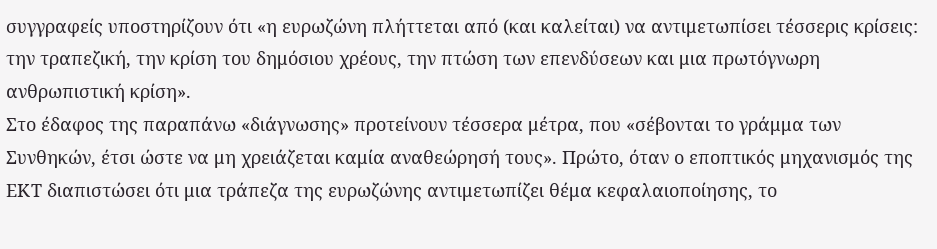συγγραφείς υποστηρίζουν ότι «η ευρωζώνη πλήττεται από (και καλείται) να αντιμετωπίσει τέσσερις κρίσεις: την τραπεζική, την κρίση του δημόσιου χρέους, την πτώση των επενδύσεων και μια πρωτόγνωρη ανθρωπιστική κρίση».
Στο έδαφος της παραπάνω «διάγνωσης» προτείνουν τέσσερα μέτρα, που «σέβονται το γράμμα των Συνθηκών, έτσι ώστε να μη χρειάζεται καμία αναθεώρησή τους». Πρώτο, όταν ο εποπτικός μηχανισμός της ΕΚΤ διαπιστώσει ότι μια τράπεζα της ευρωζώνης αντιμετωπίζει θέμα κεφαλαιοποίησης, το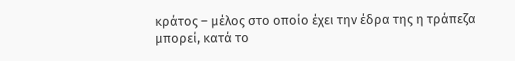κράτος – μέλος στο οποίο έχει την έδρα της η τράπεζα μπορεί, κατά το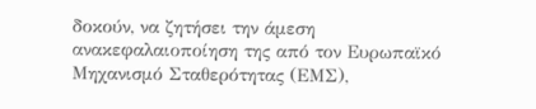δοκούν, να ζητήσει την άμεση ανακεφαλαιοποίηση της από τον Ευρωπαϊκό Μηχανισμό Σταθερότητας (ΕΜΣ),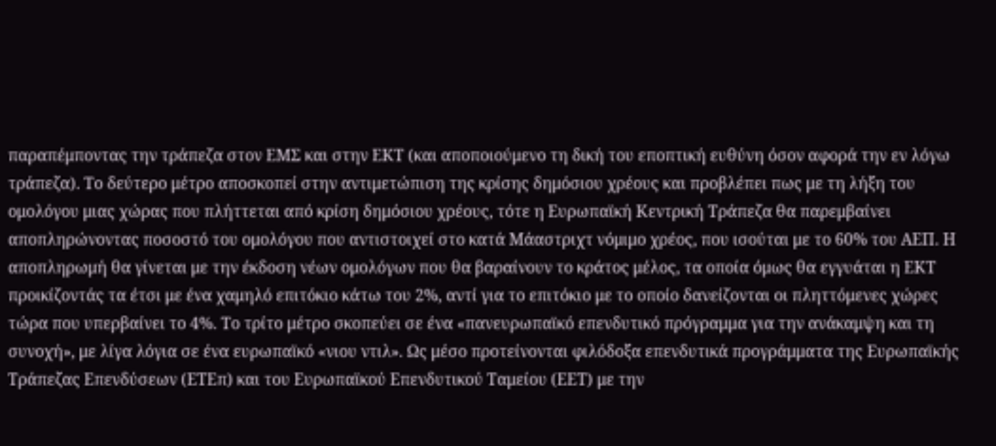παραπέμποντας την τράπεζα στον ΕΜΣ και στην ΕΚΤ (και αποποιούμενο τη δική του εποπτική ευθύνη όσον αφορά την εν λόγω τράπεζα). Το δεύτερο μέτρο αποσκοπεί στην αντιμετώπιση της κρίσης δημόσιου χρέους και προβλέπει πως με τη λήξη του ομολόγου μιας χώρας που πλήττεται από κρίση δημόσιου χρέους, τότε η Ευρωπαϊκή Κεντρική Τράπεζα θα παρεμβαίνει αποπληρώνοντας ποσοστό του ομολόγου που αντιστοιχεί στο κατά Μάαστριχτ νόμιμο χρέος, που ισούται με το 60% του ΑΕΠ. Η αποπληρωμή θα γίνεται με την έκδοση νέων ομολόγων που θα βαραίνουν το κράτος μέλος, τα οποία όμως θα εγγυάται η ΕΚΤ προικίζοντάς τα έτσι με ένα χαμηλό επιτόκιο κάτω του 2%, αντί για το επιτόκιο με το οποίο δανείζονται οι πληττόμενες χώρες τώρα που υπερβαίνει το 4%. Το τρίτο μέτρο σκοπεύει σε ένα «πανευρωπαϊκό επενδυτικό πρόγραμμα για την ανάκαμψη και τη συνοχή», με λίγα λόγια σε ένα ευρωπαϊκό «νιου ντιλ». Ως μέσο προτείνονται φιλόδοξα επενδυτικά προγράμματα της Ευρωπαϊκής Τράπεζας Επενδύσεων (ΕΤΕπ) και του Ευρωπαϊκού Επενδυτικού Ταμείου (ΕΕΤ) με την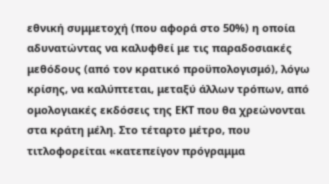εθνική συμμετοχή (που αφορά στο 50%) η οποία αδυνατώντας να καλυφθεί με τις παραδοσιακές μεθόδους (από τον κρατικό προϋπολογισμό), λόγω κρίσης, να καλύπτεται, μεταξύ άλλων τρόπων, από ομολογιακές εκδόσεις της ΕΚΤ που θα χρεώνονται στα κράτη μέλη. Στο τέταρτο μέτρο, που τιτλοφορείται «κατεπείγον πρόγραμμα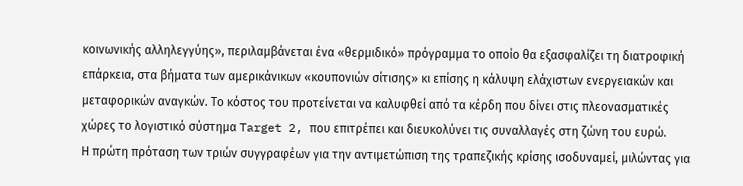κοινωνικής αλληλεγγύης», περιλαμβάνεται ένα «θερμιδικό» πρόγραμμα το οποίο θα εξασφαλίζει τη διατροφική επάρκεια, στα βήματα των αμερικάνικων «κουπονιών σίτισης» κι επίσης η κάλυψη ελάχιστων ενεργειακών και μεταφορικών αναγκών. Το κόστος του προτείνεται να καλυφθεί από τα κέρδη που δίνει στις πλεονασματικές χώρες το λογιστικό σύστημα Target 2, που επιτρέπει και διευκολύνει τις συναλλαγές στη ζώνη του ευρώ.
Η πρώτη πρόταση των τριών συγγραφέων για την αντιμετώπιση της τραπεζικής κρίσης ισοδυναμεί, μιλώντας για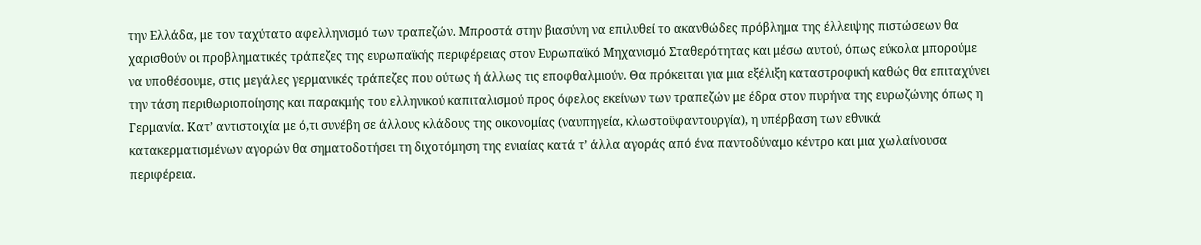την Ελλάδα, με τον ταχύτατο αφελληνισμό των τραπεζών. Μπροστά στην βιασύνη να επιλυθεί το ακανθώδες πρόβλημα της έλλειψης πιστώσεων θα χαρισθούν οι προβληματικές τράπεζες της ευρωπαϊκής περιφέρειας στον Ευρωπαϊκό Μηχανισμό Σταθερότητας και μέσω αυτού, όπως εύκολα μπορούμε να υποθέσουμε, στις μεγάλες γερμανικές τράπεζες που ούτως ή άλλως τις εποφθαλμιούν. Θα πρόκειται για μια εξέλιξη καταστροφική καθώς θα επιταχύνει την τάση περιθωριοποίησης και παρακμής του ελληνικού καπιταλισμού προς όφελος εκείνων των τραπεζών με έδρα στον πυρήνα της ευρωζώνης όπως η Γερμανία. Κατ’ αντιστοιχία με ό,τι συνέβη σε άλλους κλάδους της οικονομίας (ναυπηγεία, κλωστοϋφαντουργία), η υπέρβαση των εθνικά κατακερματισμένων αγορών θα σηματοδοτήσει τη διχοτόμηση της ενιαίας κατά τ’ άλλα αγοράς από ένα παντοδύναμο κέντρο και μια χωλαίνουσα περιφέρεια.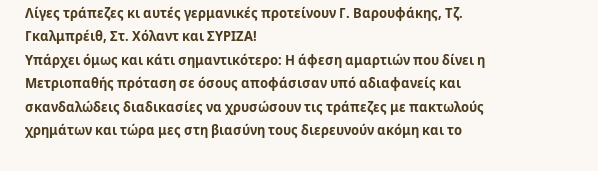Λίγες τράπεζες κι αυτές γερμανικές προτείνουν Γ. Βαρουφάκης, Τζ. Γκαλμπρέιθ, Στ. Χόλαντ και ΣΥΡΙΖΑ!
Υπάρχει όμως και κάτι σημαντικότερο: Η άφεση αμαρτιών που δίνει η Μετριοπαθής πρόταση σε όσους αποφάσισαν υπό αδιαφανείς και σκανδαλώδεις διαδικασίες να χρυσώσουν τις τράπεζες με πακτωλούς χρημάτων και τώρα μες στη βιασύνη τους διερευνούν ακόμη και το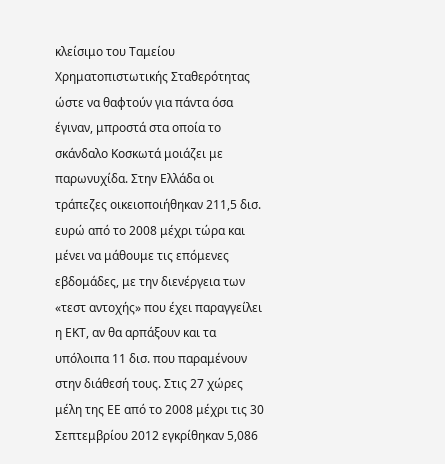κλείσιμο του Ταμείου Χρηματοπιστωτικής Σταθερότητας ώστε να θαφτούν για πάντα όσα έγιναν, μπροστά στα οποία το σκάνδαλο Κοσκωτά μοιάζει με παρωνυχίδα. Στην Ελλάδα οι τράπεζες οικειοποιήθηκαν 211,5 δισ. ευρώ από το 2008 μέχρι τώρα και μένει να μάθουμε τις επόμενες εβδομάδες, με την διενέργεια των «τεστ αντοχής» που έχει παραγγείλει η ΕΚΤ, αν θα αρπάξουν και τα υπόλοιπα 11 δισ. που παραμένουν στην διάθεσή τους. Στις 27 χώρες μέλη της ΕΕ από το 2008 μέχρι τις 30 Σεπτεμβρίου 2012 εγκρίθηκαν 5,086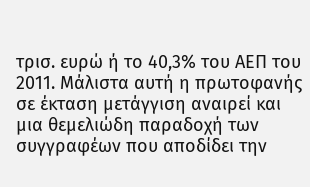τρισ. ευρώ ή το 40,3% του ΑΕΠ του 2011. Μάλιστα αυτή η πρωτοφανής σε έκταση μετάγγιση αναιρεί και μια θεμελιώδη παραδοχή των συγγραφέων που αποδίδει την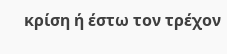κρίση ή έστω τον τρέχον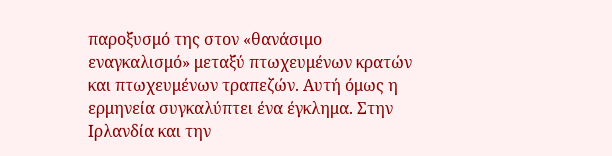παροξυσμό της στον «θανάσιμο εναγκαλισμό» μεταξύ πτωχευμένων κρατών και πτωχευμένων τραπεζών. Αυτή όμως η ερμηνεία συγκαλύπτει ένα έγκλημα. Στην Ιρλανδία και την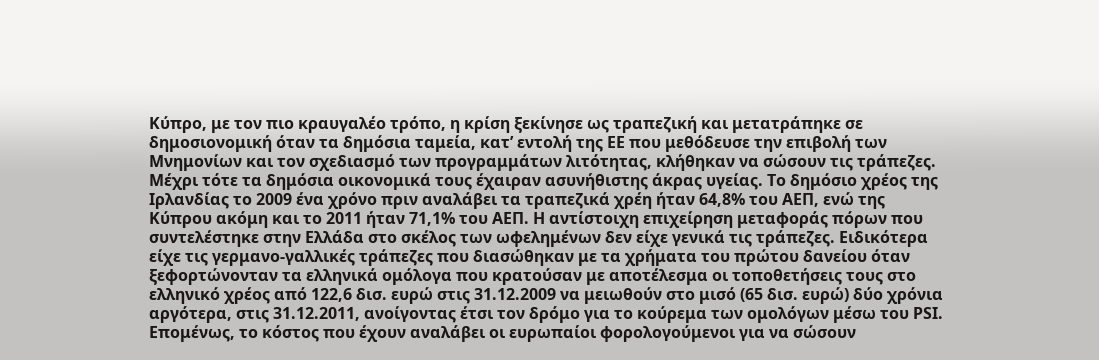Κύπρο, με τον πιο κραυγαλέο τρόπο, η κρίση ξεκίνησε ως τραπεζική και μετατράπηκε σε δημοσιονομική όταν τα δημόσια ταμεία, κατ’ εντολή της ΕΕ που μεθόδευσε την επιβολή των Μνημονίων και τον σχεδιασμό των προγραμμάτων λιτότητας, κλήθηκαν να σώσουν τις τράπεζες. Μέχρι τότε τα δημόσια οικονομικά τους έχαιραν ασυνήθιστης άκρας υγείας. Το δημόσιο χρέος της Ιρλανδίας το 2009 ένα χρόνο πριν αναλάβει τα τραπεζικά χρέη ήταν 64,8% του ΑΕΠ, ενώ της Κύπρου ακόμη και το 2011 ήταν 71,1% του ΑΕΠ. Η αντίστοιχη επιχείρηση μεταφοράς πόρων που συντελέστηκε στην Ελλάδα στο σκέλος των ωφελημένων δεν είχε γενικά τις τράπεζες. Ειδικότερα είχε τις γερμανο-γαλλικές τράπεζες που διασώθηκαν με τα χρήματα του πρώτου δανείου όταν ξεφορτώνονταν τα ελληνικά ομόλογα που κρατούσαν με αποτέλεσμα οι τοποθετήσεις τους στο ελληνικό χρέος από 122,6 δισ. ευρώ στις 31.12.2009 να μειωθούν στο μισό (65 δισ. ευρώ) δύο χρόνια αργότερα, στις 31.12.2011, ανοίγοντας έτσι τον δρόμο για το κούρεμα των ομολόγων μέσω του PSI. Επομένως, το κόστος που έχουν αναλάβει οι ευρωπαίοι φορολογούμενοι για να σώσουν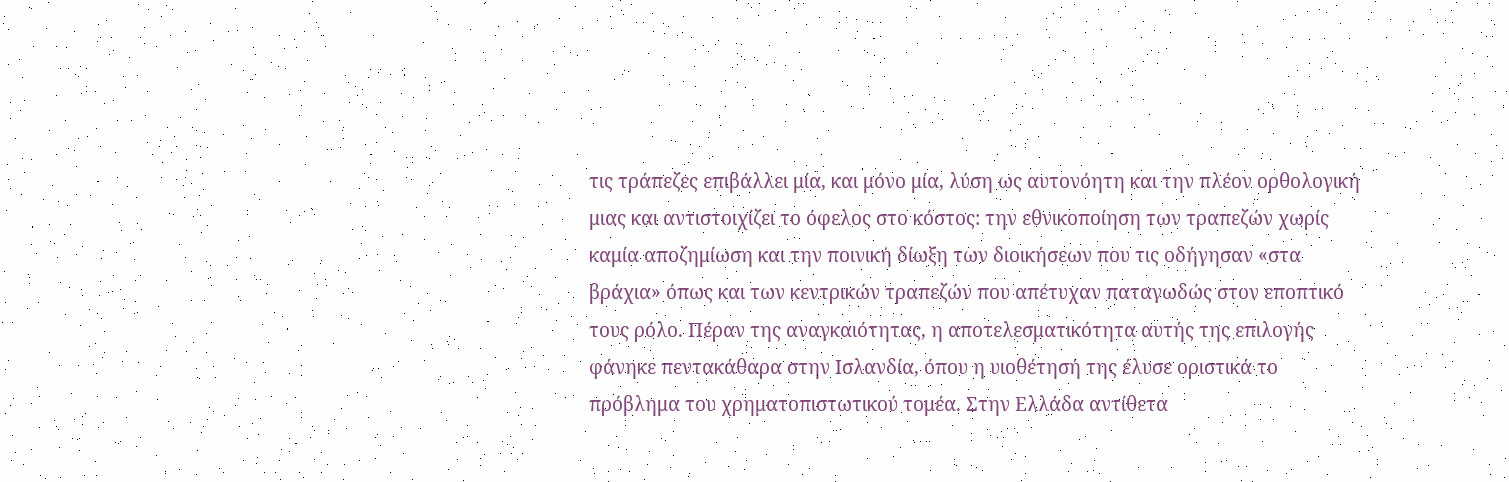τις τράπεζες επιβάλλει μία, και μόνο μία, λύση ως αυτονόητη και την πλέον ορθολογική μιας και αντιστοιχίζει το όφελος στο κόστος: την εθνικοποίηση των τραπεζών χωρίς καμία αποζημίωση και την ποινική δίωξη των διοικήσεων που τις οδήγησαν «στα βράχια» όπως και των κεντρικών τραπεζών που απέτυχαν παταγωδώς στον εποπτικό τους ρόλο. Πέραν της αναγκαιότητας, η αποτελεσματικότητα αυτής της επιλογής φάνηκε πεντακάθαρα στην Ισλανδία, όπου η υιοθέτησή της έλυσε οριστικά το πρόβλημα του χρηματοπιστωτικού τομέα. Στην Ελλάδα αντίθετα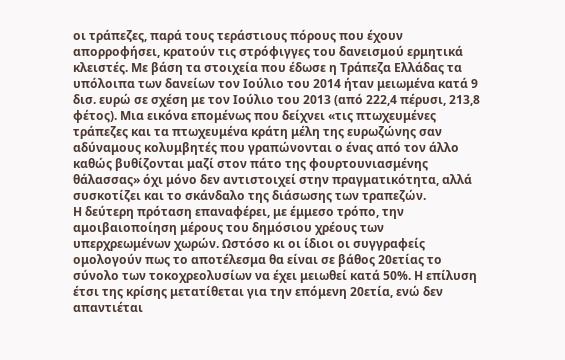οι τράπεζες, παρά τους τεράστιους πόρους που έχουν απορροφήσει, κρατούν τις στρόφιγγες του δανεισμού ερμητικά κλειστές. Με βάση τα στοιχεία που έδωσε η Τράπεζα Ελλάδας τα υπόλοιπα των δανείων τον Ιούλιο του 2014 ήταν μειωμένα κατά 9 δισ. ευρώ σε σχέση με τον Ιούλιο του 2013 (από 222,4 πέρυσι, 213,8 φέτος). Μια εικόνα επομένως που δείχνει «τις πτωχευμένες τράπεζες και τα πτωχευμένα κράτη μέλη της ευρωζώνης σαν αδύναμους κολυμβητές που γραπώνονται ο ένας από τον άλλο καθώς βυθίζονται μαζί στον πάτο της φουρτουνιασμένης θάλασσας» όχι μόνο δεν αντιστοιχεί στην πραγματικότητα, αλλά συσκοτίζει και το σκάνδαλο της διάσωσης των τραπεζών.
Η δεύτερη πρόταση επαναφέρει, με έμμεσο τρόπο, την αμοιβαιοποίηση μέρους του δημόσιου χρέους των υπερχρεωμένων χωρών. Ωστόσο κι οι ίδιοι οι συγγραφείς ομολογούν πως το αποτέλεσμα θα είναι σε βάθος 20ετίας το σύνολο των τοκοχρεολυσίων να έχει μειωθεί κατά 50%. Η επίλυση έτσι της κρίσης μετατίθεται για την επόμενη 20ετία, ενώ δεν απαντιέται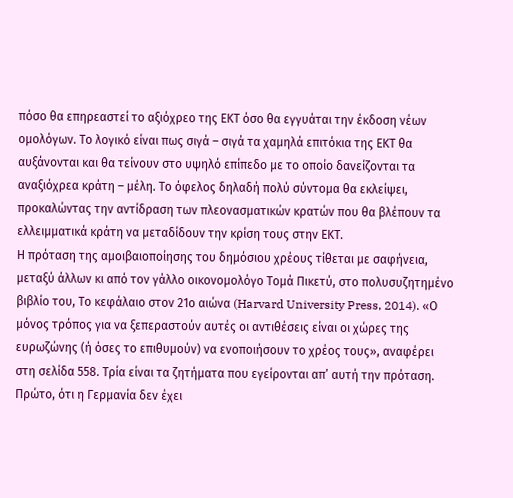πόσο θα επηρεαστεί το αξιόχρεο της ΕΚΤ όσο θα εγγυάται την έκδοση νέων ομολόγων. Το λογικό είναι πως σιγά – σιγά τα χαμηλά επιτόκια της ΕΚΤ θα αυξάνονται και θα τείνουν στο υψηλό επίπεδο με το οποίο δανείζονται τα αναξιόχρεα κράτη – μέλη. Το όφελος δηλαδή πολύ σύντομα θα εκλείψει, προκαλώντας την αντίδραση των πλεονασματικών κρατών που θα βλέπουν τα ελλειμματικά κράτη να μεταδίδουν την κρίση τους στην ΕΚΤ.
Η πρόταση της αμοιβαιοποίησης του δημόσιου χρέους τίθεται με σαφήνεια, μεταξύ άλλων κι από τον γάλλο οικονομολόγο Τομά Πικετύ, στο πολυσυζητημένο βιβλίο του, Το κεφάλαιο στον 21ο αιώνα (Harvard University Press, 2014). «Ο μόνος τρόπος για να ξεπεραστούν αυτές οι αντιθέσεις είναι οι χώρες της ευρωζώνης (ή όσες το επιθυμούν) να ενοποιήσουν το χρέος τους», αναφέρει στη σελίδα 558. Τρία είναι τα ζητήματα που εγείρονται απ’ αυτή την πρόταση. Πρώτο, ότι η Γερμανία δεν έχει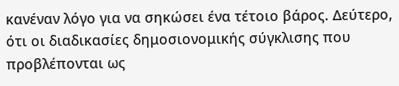κανέναν λόγο για να σηκώσει ένα τέτοιο βάρος. Δεύτερο, ότι οι διαδικασίες δημοσιονομικής σύγκλισης που προβλέπονται ως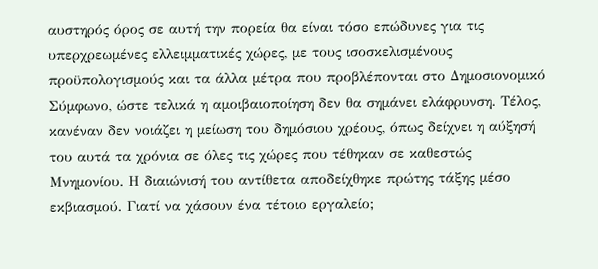αυστηρός όρος σε αυτή την πορεία θα είναι τόσο επώδυνες για τις υπερχρεωμένες ελλειμματικές χώρες, με τους ισοσκελισμένους προϋπολογισμούς και τα άλλα μέτρα που προβλέπονται στο Δημοσιονομικό Σύμφωνο, ώστε τελικά η αμοιβαιοποίηση δεν θα σημάνει ελάφρυνση. Τέλος, κανέναν δεν νοιάζει η μείωση του δημόσιου χρέους, όπως δείχνει η αύξησή του αυτά τα χρόνια σε όλες τις χώρες που τέθηκαν σε καθεστώς Μνημονίου. Η διαιώνισή του αντίθετα αποδείχθηκε πρώτης τάξης μέσο εκβιασμού. Γιατί να χάσουν ένα τέτοιο εργαλείο;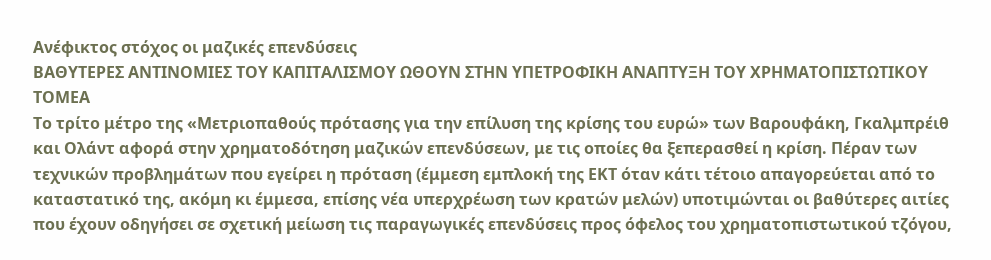Ανέφικτος στόχος οι μαζικές επενδύσεις
ΒΑΘΥΤΕΡΕΣ ΑΝΤΙΝΟΜΙΕΣ ΤΟΥ ΚΑΠΙΤΑΛΙΣΜΟΥ ΩΘΟΥΝ ΣΤΗΝ ΥΠΕΤΡΟΦΙΚΗ ΑΝΑΠΤΥΞΗ ΤΟΥ ΧΡΗΜΑΤΟΠΙΣΤΩΤΙΚΟΥ ΤΟΜΕΑ
Το τρίτο μέτρο της «Μετριοπαθούς πρότασης για την επίλυση της κρίσης του ευρώ» των Βαρουφάκη, Γκαλμπρέιθ και Ολάντ αφορά στην χρηματοδότηση μαζικών επενδύσεων, με τις οποίες θα ξεπερασθεί η κρίση. Πέραν των τεχνικών προβλημάτων που εγείρει η πρόταση (έμμεση εμπλοκή της ΕΚΤ όταν κάτι τέτοιο απαγορεύεται από το καταστατικό της, ακόμη κι έμμεσα, επίσης νέα υπερχρέωση των κρατών μελών) υποτιμώνται οι βαθύτερες αιτίες που έχουν οδηγήσει σε σχετική μείωση τις παραγωγικές επενδύσεις προς όφελος του χρηματοπιστωτικού τζόγου,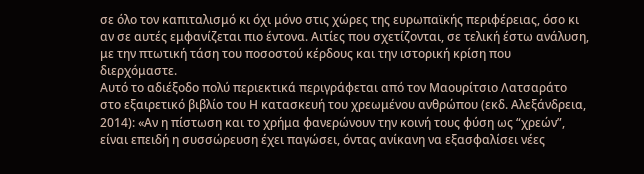σε όλο τον καπιταλισμό κι όχι μόνο στις χώρες της ευρωπαϊκής περιφέρειας, όσο κι αν σε αυτές εμφανίζεται πιο έντονα. Αιτίες που σχετίζονται, σε τελική έστω ανάλυση, με την πτωτική τάση του ποσοστού κέρδους και την ιστορική κρίση που διερχόμαστε.
Αυτό το αδιέξοδο πολύ περιεκτικά περιγράφεται από τον Μαουρίτσιο Λατσαράτο στο εξαιρετικό βιβλίο του Η κατασκευή του χρεωμένου ανθρώπου (εκδ. Αλεξάνδρεια, 2014): «Αν η πίστωση και το χρήμα φανερώνουν την κοινή τους φύση ως “χρεών”, είναι επειδή η συσσώρευση έχει παγώσει, όντας ανίκανη να εξασφαλίσει νέες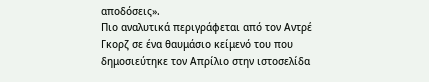αποδόσεις».
Πιο αναλυτικά περιγράφεται από τον Αντρέ Γκορζ σε ένα θαυμάσιο κείμενό του που δημοσιεύτηκε τον Απρίλιο στην ιστοσελίδα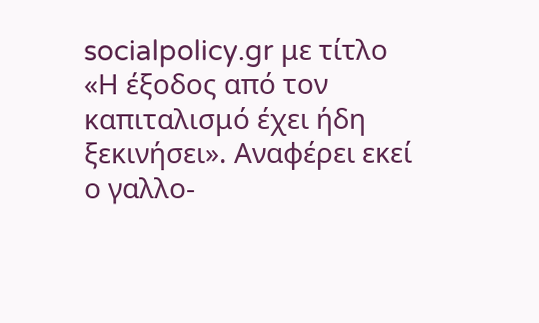socialpolicy.gr με τίτλο «Η έξοδος από τον καπιταλισμό έχει ήδη ξεκινήσει». Αναφέρει εκεί ο γαλλο-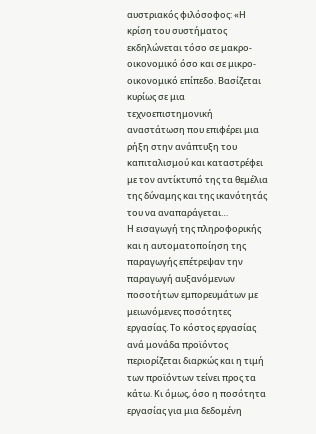αυστριακός φιλόσοφος: «Η κρίση του συστήματος εκδηλώνεται τόσο σε μακρο-οικονομικό όσο και σε μικρο-οικονομικό επίπεδο. Βασίζεται κυρίως σε μια τεχνοεπιστημονική αναστάτωση που επιφέρει μια ρήξη στην ανάπτυξη του καπιταλισμού και καταστρέφει με τον αντίκτυπό της τα θεμέλια της δύναμης και της ικανότητάς του να αναπαράγεται…
Η εισαγωγή της πληροφορικής και η αυτοματοποίηση της παραγωγής επέτρεψαν την παραγωγή αυξανόμενων ποσοτήτων εμπορευμάτων με μειωνόμενες ποσότητες εργασίας. Το κόστος εργασίας ανά μονάδα προϊόντος περιορίζεται διαρκώς και η τιμή των προϊόντων τείνει προς τα κάτω. Κι όμως, όσο η ποσότητα εργασίας για μια δεδομένη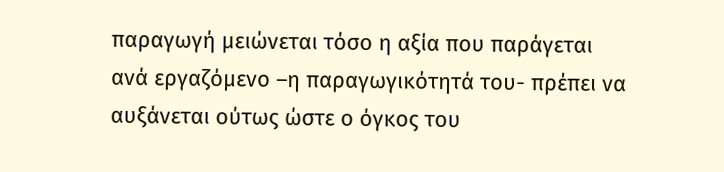παραγωγή μειώνεται τόσο η αξία που παράγεται ανά εργαζόμενο –η παραγωγικότητά του- πρέπει να αυξάνεται ούτως ώστε ο όγκος του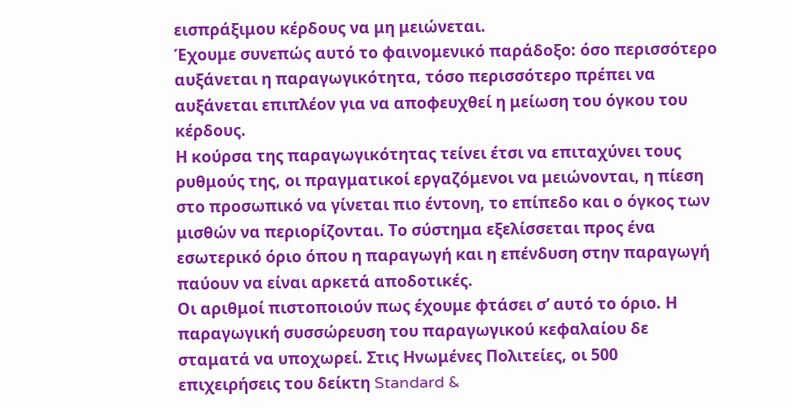εισπράξιμου κέρδους να μη μειώνεται.
Έχουμε συνεπώς αυτό το φαινομενικό παράδοξο: όσο περισσότερο αυξάνεται η παραγωγικότητα, τόσο περισσότερο πρέπει να αυξάνεται επιπλέον για να αποφευχθεί η μείωση του όγκου του κέρδους.
Η κούρσα της παραγωγικότητας τείνει έτσι να επιταχύνει τους ρυθμούς της, οι πραγματικοί εργαζόμενοι να μειώνονται, η πίεση στο προσωπικό να γίνεται πιο έντονη, το επίπεδο και ο όγκος των μισθών να περιορίζονται. Το σύστημα εξελίσσεται προς ένα εσωτερικό όριο όπου η παραγωγή και η επένδυση στην παραγωγή παύουν να είναι αρκετά αποδοτικές.
Οι αριθμοί πιστοποιούν πως έχουμε φτάσει σ’ αυτό το όριο. Η παραγωγική συσσώρευση του παραγωγικού κεφαλαίου δε σταματά να υποχωρεί. Στις Ηνωμένες Πολιτείες, οι 500 επιχειρήσεις του δείκτη Standard &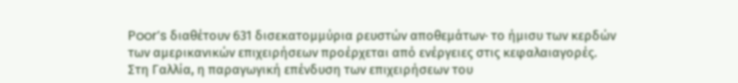Poor’s διαθέτουν 631 δισεκατομμύρια ρευστών αποθεμάτων· το ήμισυ των κερδών των αμερικανικών επιχειρήσεων προέρχεται από ενέργειες στις κεφαλαιαγορές.
Στη Γαλλία, η παραγωγική επένδυση των επιχειρήσεων του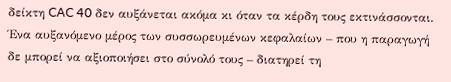δείκτη CAC 40 δεν αυξάνεται ακόμα κι όταν τα κέρδη τους εκτινάσσονται. Ένα αυξανόμενο μέρος των συσσωρευμένων κεφαλαίων – που η παραγωγή δε μπορεί να αξιοποιήσει στο σύνολό τους – διατηρεί τη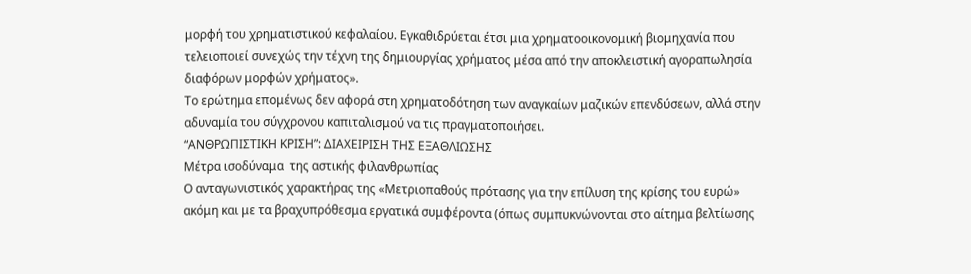μορφή του χρηματιστικού κεφαλαίου. Εγκαθιδρύεται έτσι μια χρηματοοικονομική βιομηχανία που τελειοποιεί συνεχώς την τέχνη της δημιουργίας χρήματος μέσα από την αποκλειστική αγοραπωλησία διαφόρων μορφών χρήματος».
Το ερώτημα επομένως δεν αφορά στη χρηματοδότηση των αναγκαίων μαζικών επενδύσεων, αλλά στην αδυναμία του σύγχρονου καπιταλισμού να τις πραγματοποιήσει.
“ΑΝΘΡΩΠΙΣΤΙΚΗ ΚΡΙΣΗ”: ΔΙΑΧΕΙΡΙΣΗ ΤΗΣ ΕΞΑΘΛΙΩΣΗΣ
Μέτρα ισοδύναμα  της αστικής φιλανθρωπίας
Ο ανταγωνιστικός χαρακτήρας της «Μετριοπαθούς πρότασης για την επίλυση της κρίσης του ευρώ» ακόμη και με τα βραχυπρόθεσμα εργατικά συμφέροντα (όπως συμπυκνώνονται στο αίτημα βελτίωσης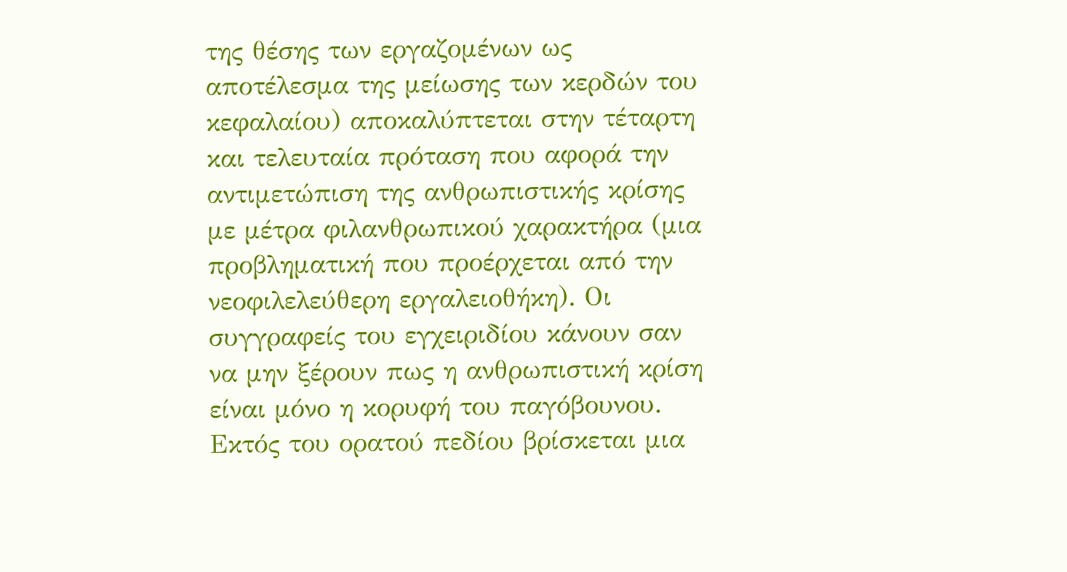της θέσης των εργαζομένων ως αποτέλεσμα της μείωσης των κερδών του κεφαλαίου) αποκαλύπτεται στην τέταρτη και τελευταία πρόταση που αφορά την αντιμετώπιση της ανθρωπιστικής κρίσης με μέτρα φιλανθρωπικού χαρακτήρα (μια προβληματική που προέρχεται από την νεοφιλελεύθερη εργαλειοθήκη). Οι συγγραφείς του εγχειριδίου κάνουν σαν να μην ξέρουν πως η ανθρωπιστική κρίση είναι μόνο η κορυφή του παγόβουνου. Εκτός του ορατού πεδίου βρίσκεται μια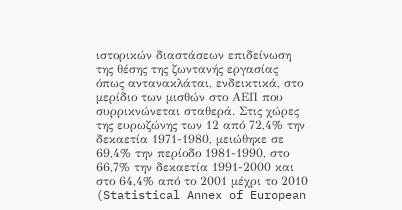ιστορικών διαστάσεων επιδείνωση της θέσης της ζωντανής εργασίας όπως αντανακλάται, ενδεικτικά, στο μερίδιο των μισθών στο ΑΕΠ που συρρικνώνεται σταθερά. Στις χώρες της ευρωζώνης των 12 από 72,4% την δεκαετία 1971-1980, μειώθηκε σε 69,4% την περίοδο 1981-1990, στο 66,7% την δεκαετία 1991-2000 και στο 64,4% από το 2001 μέχρι το 2010 (Statistical Annex of European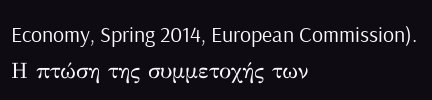Economy, Spring 2014, European Commission). Η πτώση της συμμετοχής των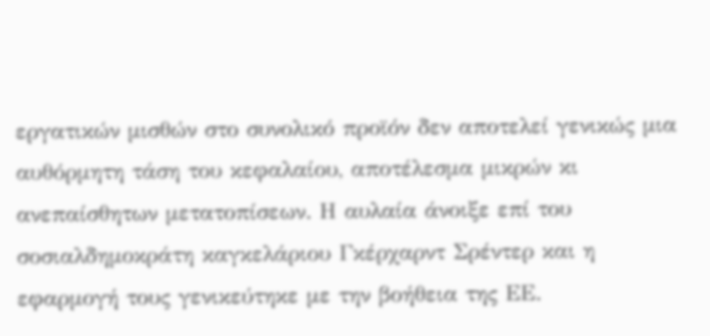εργατικών μισθών στο συνολικό προϊόν δεν αποτελεί γενικώς μια αυθόρμητη τάση του κεφαλαίου, αποτέλεσμα μικρών κι ανεπαίσθητων μετατοπίσεων. Η αυλαία άνοιξε επί του σοσιαλδημοκράτη καγκελάριου Γκέρχαρντ Σρέντερ και η εφαρμογή τους γενικεύτηκε με την βοήθεια της ΕΕ.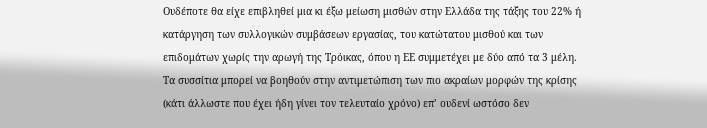Ουδέποτε θα είχε επιβληθεί μια κι έξω μείωση μισθών στην Ελλάδα της τάξης του 22% ή κατάργηση των συλλογικών συμβάσεων εργασίας, του κατώτατου μισθού και των επιδομάτων χωρίς την αρωγή της Τρόικας, όπου η ΕΕ συμμετέχει με δύο από τα 3 μέλη. Τα συσσίτια μπορεί να βοηθούν στην αντιμετώπιση των πιο ακραίων μορφών της κρίσης (κάτι άλλωστε που έχει ήδη γίνει τον τελευταίο χρόνο) επ’ ουδενί ωστόσο δεν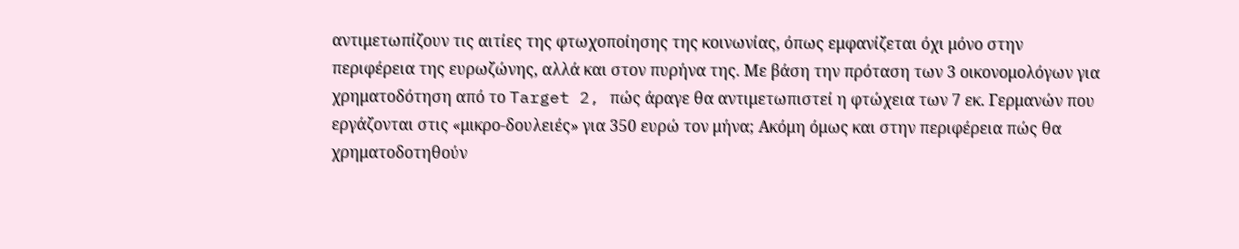αντιμετωπίζουν τις αιτίες της φτωχοποίησης της κοινωνίας, όπως εμφανίζεται όχι μόνο στην περιφέρεια της ευρωζώνης, αλλά και στον πυρήνα της. Με βάση την πρόταση των 3 οικονομολόγων για χρηματοδότηση από το Target 2, πώς άραγε θα αντιμετωπιστεί η φτώχεια των 7 εκ. Γερμανών που εργάζονται στις «μικρο-δουλειές» για 350 ευρώ τον μήνα; Ακόμη όμως και στην περιφέρεια πώς θα χρηματοδοτηθούν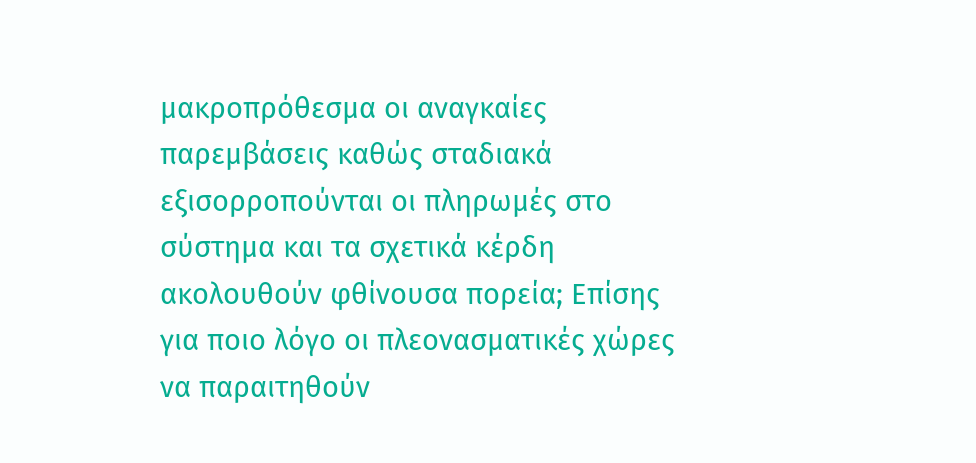μακροπρόθεσμα οι αναγκαίες παρεμβάσεις καθώς σταδιακά εξισορροπούνται οι πληρωμές στο σύστημα και τα σχετικά κέρδη ακολουθούν φθίνουσα πορεία; Επίσης για ποιο λόγο οι πλεονασματικές χώρες να παραιτηθούν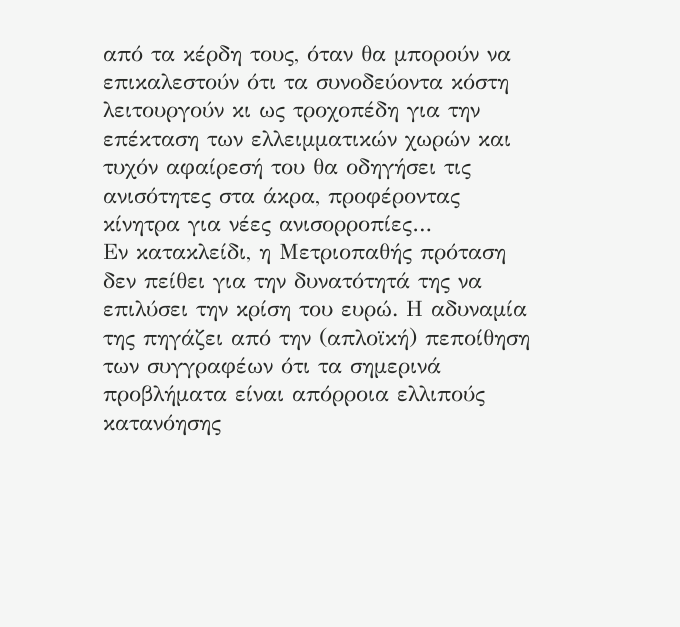από τα κέρδη τους, όταν θα μπορούν να επικαλεστούν ότι τα συνοδεύοντα κόστη λειτουργούν κι ως τροχοπέδη για την επέκταση των ελλειμματικών χωρών και τυχόν αφαίρεσή του θα οδηγήσει τις ανισότητες στα άκρα, προφέροντας κίνητρα για νέες ανισορροπίες…
Εν κατακλείδι, η Μετριοπαθής πρόταση δεν πείθει για την δυνατότητά της να επιλύσει την κρίση του ευρώ. Η αδυναμία της πηγάζει από την (απλοϊκή) πεποίθηση των συγγραφέων ότι τα σημερινά προβλήματα είναι απόρροια ελλιπούς κατανόησης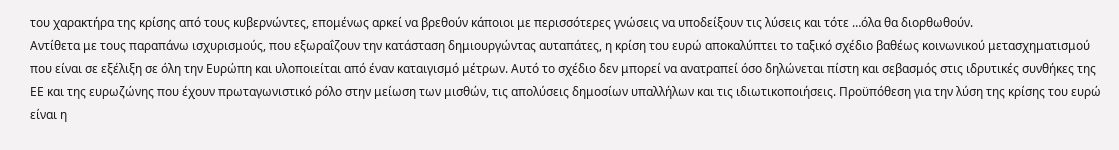του χαρακτήρα της κρίσης από τους κυβερνώντες, επομένως αρκεί να βρεθούν κάποιοι με περισσότερες γνώσεις να υποδείξουν τις λύσεις και τότε …όλα θα διορθωθούν.
Αντίθετα με τους παραπάνω ισχυρισμούς, που εξωραΐζουν την κατάσταση δημιουργώντας αυταπάτες, η κρίση του ευρώ αποκαλύπτει το ταξικό σχέδιο βαθέως κοινωνικού μετασχηματισμού που είναι σε εξέλιξη σε όλη την Ευρώπη και υλοποιείται από έναν καταιγισμό μέτρων. Αυτό το σχέδιο δεν μπορεί να ανατραπεί όσο δηλώνεται πίστη και σεβασμός στις ιδρυτικές συνθήκες της ΕΕ και της ευρωζώνης που έχουν πρωταγωνιστικό ρόλο στην μείωση των μισθών, τις απολύσεις δημοσίων υπαλλήλων και τις ιδιωτικοποιήσεις. Προϋπόθεση για την λύση της κρίσης του ευρώ είναι η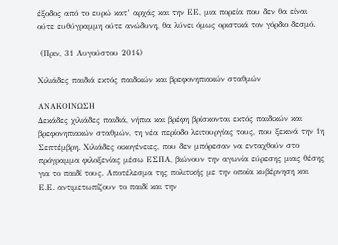έξοδος από το ευρώ κατ’ αρχάς και την ΕΕ, μια πορεία που δεν θα είναι ούτε ευθύγραμμη ούτε ανώδυνη, θα λύνει όμως οριστικά τον γόρδιο δεσμό.

 (Πριν, 31 Αυγούστου 2014)

Xιλιάδες παιδιά εκτός παιδικών και βρεφονηπιακών σταθμών

ΑΝΑΚΟΙΝΩΣΗ
Δεκάδες χιλιάδες παιδιά, νήπια και βρέφη βρίσκονται εκτός παιδικών και βρεφονηπιακών σταθμών, τη νέα περίοδο λειτουργίας τους, που ξεκινά την 1η Σεπτέμβρη. Χιλιάδες οικογένειες, που δεν μπόρεσαν να ενταχθούν στο πρόγραμμα φιλοξενίας μέσω ΕΣΠΑ, βιώνουν την αγωνία εύρεσης μιας θέσης για το παιδί τους. Αποτέλεσμα της πολιτικής με την οποία κυβέρνηση και Ε.Ε. αντιμετωπίζουν το παιδί και την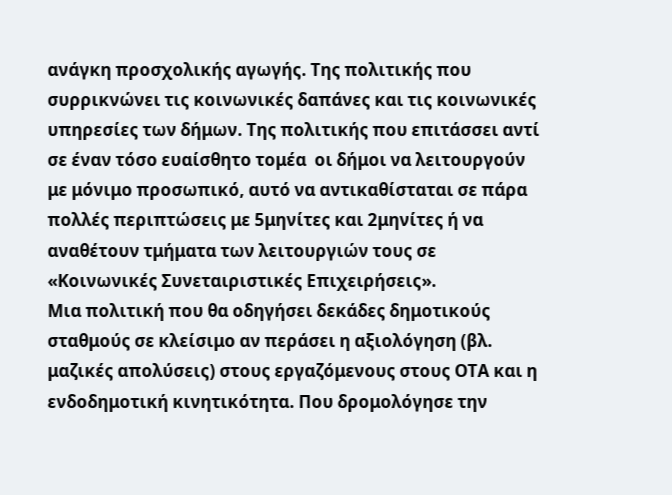ανάγκη προσχολικής αγωγής. Της πολιτικής που συρρικνώνει τις κοινωνικές δαπάνες και τις κοινωνικές υπηρεσίες των δήμων. Της πολιτικής που επιτάσσει αντί σε έναν τόσο ευαίσθητο τομέα  οι δήμοι να λειτουργούν με μόνιμο προσωπικό, αυτό να αντικαθίσταται σε πάρα πολλές περιπτώσεις με 5μηνίτες και 2μηνίτες ή να αναθέτουν τμήματα των λειτουργιών τους σε «Κοινωνικές Συνεταιριστικές Επιχειρήσεις».
Μια πολιτική που θα οδηγήσει δεκάδες δημοτικούς σταθμούς σε κλείσιμο αν περάσει η αξιολόγηση (βλ. μαζικές απολύσεις) στους εργαζόμενους στους ΟΤΑ και η ενδοδημοτική κινητικότητα. Που δρομολόγησε την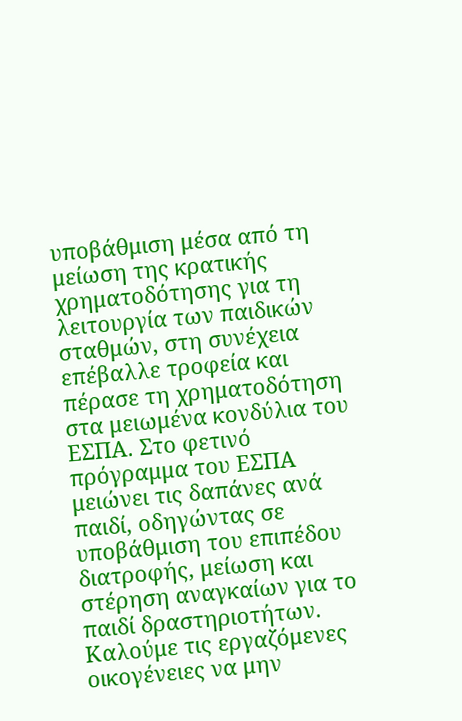υποβάθμιση μέσα από τη μείωση της κρατικής χρηματοδότησης για τη λειτουργία των παιδικών σταθμών, στη συνέχεια επέβαλλε τροφεία και πέρασε τη χρηματοδότηση στα μειωμένα κονδύλια του ΕΣΠΑ. Στο φετινό πρόγραμμα του ΕΣΠΑ μειώνει τις δαπάνες ανά παιδί, οδηγώντας σε υποβάθμιση του επιπέδου διατροφής, μείωση και στέρηση αναγκαίων για το παιδί δραστηριοτήτων.
Καλούμε τις εργαζόμενες οικογένειες να μην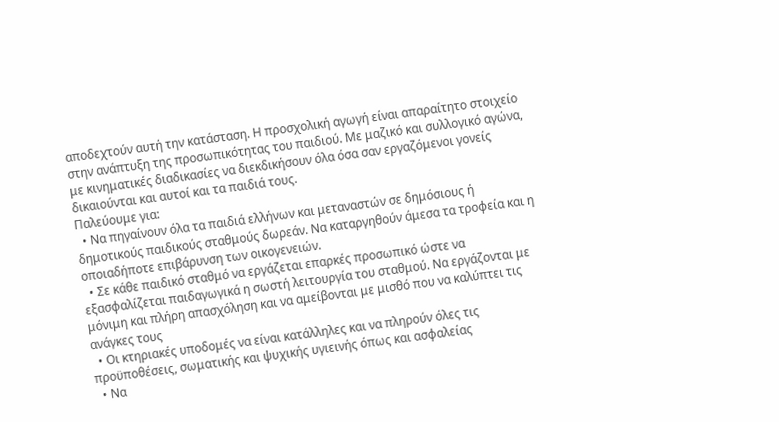αποδεχτούν αυτή την κατάσταση. Η προσχολική αγωγή είναι απαραίτητο στοιχείο στην ανάπτυξη της προσωπικότητας του παιδιού. Με μαζικό και συλλογικό αγώνα, με κινηματικές διαδικασίες να διεκδικήσουν όλα όσα σαν εργαζόμενοι γονείς δικαιούνται και αυτοί και τα παιδιά τους.
Παλεύουμε για:
  • Να πηγαίνουν όλα τα παιδιά ελλήνων και μεταναστών σε δημόσιους ή δημοτικούς παιδικούς σταθμούς δωρεάν. Να καταργηθούν άμεσα τα τροφεία και η οποιαδήποτε επιβάρυνση των οικογενειών.
  • Σε κάθε παιδικό σταθμό να εργάζεται επαρκές προσωπικό ώστε να εξασφαλίζεται παιδαγωγικά η σωστή λειτουργία του σταθμού. Να εργάζονται με μόνιμη και πλήρη απασχόληση και να αμείβονται με μισθό που να καλύπτει τις ανάγκες τους
  • Οι κτηριακές υποδομές να είναι κατάλληλες και να πληρούν όλες τις προϋποθέσεις, σωματικής και ψυχικής υγιεινής όπως και ασφαλείας
  • Να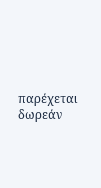παρέχεται δωρεάν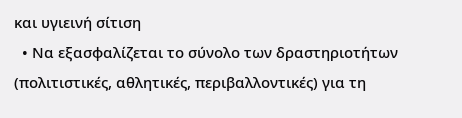και υγιεινή σίτιση
  • Να εξασφαλίζεται το σύνολο των δραστηριοτήτων (πολιτιστικές, αθλητικές, περιβαλλοντικές) για τη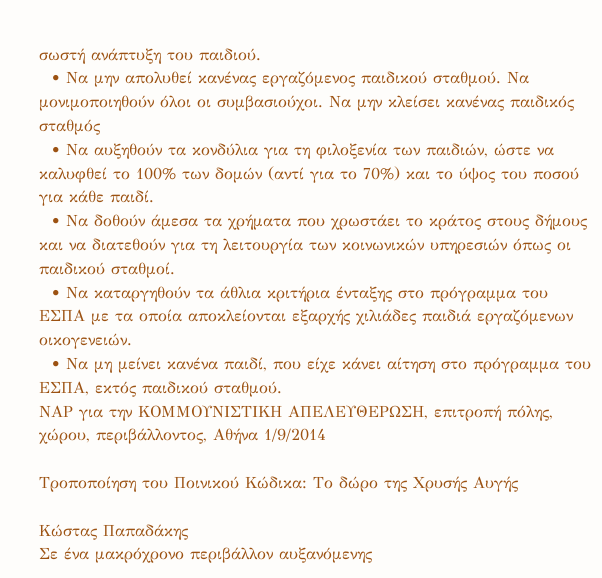σωστή ανάπτυξη του παιδιού.
  • Να μην απολυθεί κανένας εργαζόμενος παιδικού σταθμού. Να μονιμοποιηθούν όλοι οι συμβασιούχοι. Να μην κλείσει κανένας παιδικός σταθμός
  • Να αυξηθούν τα κονδύλια για τη φιλοξενία των παιδιών, ώστε να καλυφθεί το 100% των δομών (αντί για το 70%) και το ύψος του ποσού για κάθε παιδί.
  • Να δοθούν άμεσα τα χρήματα που χρωστάει το κράτος στους δήμους και να διατεθούν για τη λειτουργία των κοινωνικών υπηρεσιών όπως οι παιδικού σταθμοί.
  • Να καταργηθούν τα άθλια κριτήρια ένταξης στο πρόγραμμα του ΕΣΠΑ με τα οποία αποκλείονται εξαρχής χιλιάδες παιδιά εργαζόμενων οικογενειών.
  • Να μη μείνει κανένα παιδί, που είχε κάνει αίτηση στο πρόγραμμα του ΕΣΠΑ, εκτός παιδικού σταθμού.
ΝΑΡ για την ΚΟΜΜΟΥΝΙΣΤΙΚΗ ΑΠΕΛΕΥΘΕΡΩΣΗ, επιτροπή πόλης, χώρου, περιβάλλοντος, Αθήνα 1/9/2014

Τροποποίηση του Ποινικού Κώδικα: Το δώρο της Χρυσής Αυγής

Kώστας Παπαδάκης
Σε ένα μακρόχρονο περιβάλλον αυξανόμενης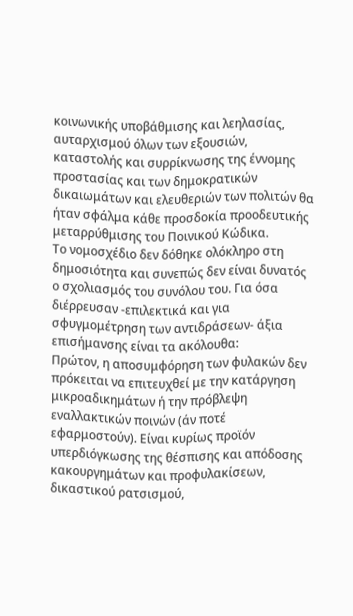κοινωνικής υποβάθμισης και λεηλασίας, αυταρχισμού όλων των εξουσιών, καταστολής και συρρίκνωσης της έννομης προστασίας και των δημοκρατικών δικαιωμάτων και ελευθεριών των πολιτών θα ήταν σφάλμα κάθε προσδοκία προοδευτικής μεταρρύθμισης του Ποινικού Κώδικα.
Το νομοσχέδιο δεν δόθηκε ολόκληρο στη δημοσιότητα και συνεπώς δεν είναι δυνατός ο σχολιασμός του συνόλου του. Για όσα διέρρευσαν -επιλεκτικά και για σφυγμομέτρηση των αντιδράσεων- άξια επισήμανσης είναι τα ακόλουθα:
Πρώτον, η αποσυμφόρηση των φυλακών δεν πρόκειται να επιτευχθεί με την κατάργηση μικροαδικημάτων ή την πρόβλεψη εναλλακτικών ποινών (άν ποτέ εφαρμοστούν). Είναι κυρίως προϊόν υπερδιόγκωσης της θέσπισης και απόδοσης κακουργημάτων και προφυλακίσεων, δικαστικού ρατσισμού,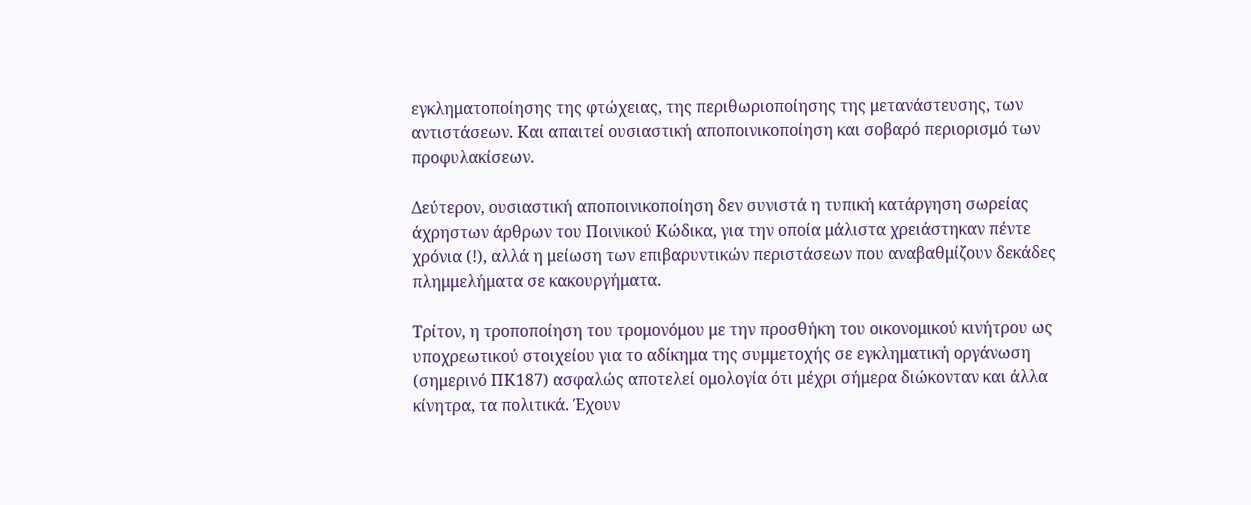εγκληματοποίησης της φτώχειας, της περιθωριοποίησης της μετανάστευσης, των αντιστάσεων. Και απαιτεί ουσιαστική αποποινικοποίηση και σοβαρό περιορισμό των προφυλακίσεων.

Δεύτερον, ουσιαστική αποποινικοποίηση δεν συνιστά η τυπική κατάργηση σωρείας άχρηστων άρθρων του Ποινικού Κώδικα, για την οποία μάλιστα χρειάστηκαν πέντε χρόνια (!), αλλά η μείωση των επιβαρυντικών περιστάσεων που αναβαθμίζουν δεκάδες πλημμελήματα σε κακουργήματα.

Τρίτον, η τροποποίηση του τρομονόμου με την προσθήκη του οικονομικού κινήτρου ως υποχρεωτικού στοιχείου για το αδίκημα της συμμετοχής σε εγκληματική οργάνωση (σημερινό ΠΚ187) ασφαλώς αποτελεί ομολογία ότι μέχρι σήμερα διώκονταν και άλλα κίνητρα, τα πολιτικά. Έχουν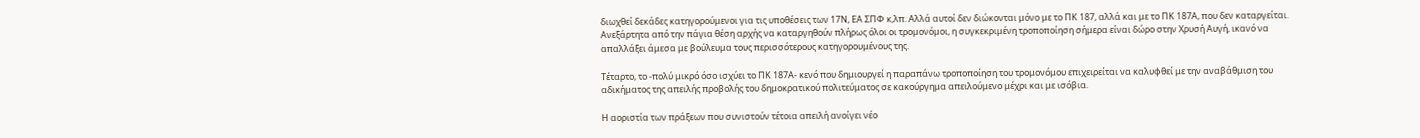διωχθεί δεκάδες κατηγορούμενοι για τις υποθέσεις των 17Ν, ΕΑ ΣΠΦ κ,λπ. Αλλά αυτοί δεν διώκονται μόνο με το ΠΚ 187, αλλά και με το ΠΚ 187Α, που δεν καταργείται. Ανεξάρτητα από την πάγια θέση αρχής να καταργηθούν πλήρως όλοι οι τρομονόμοι, η συγκεκριμένη τροποποίηση σήμερα είναι δώρο στην Χρυσή Αυγή, ικανό να απαλλάξει άμεσα με βούλευμα τους περισσότερους κατηγορουμένους της.

Τέταρτο, το -πολύ μικρό όσο ισχύει το ΠΚ 187Α- κενό που δημιουργεί η παραπάνω τροποποίηση του τρομονόμου επιχειρείται να καλυφθεί με την αναβάθμιση του αδικήματος της απειλής προβολής του δημοκρατικού πολιτεύματος σε κακούργημα απειλούμενο μέχρι και με ισόβια.

Η αοριστία των πράξεων που συνιστούν τέτοια απειλή ανοίγει νέο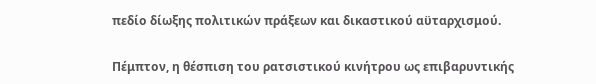πεδίο δίωξης πολιτικών πράξεων και δικαστικού αϋταρχισμού.

Πέμπτον, η θέσπιση του ρατσιστικού κινήτρου ως επιβαρυντικής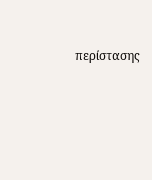περίστασης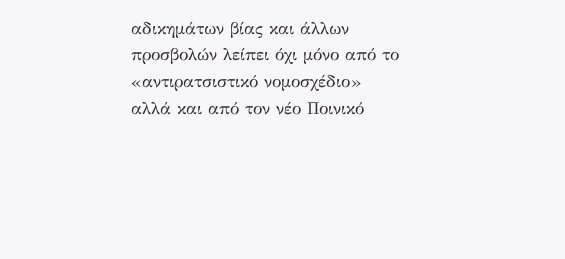αδικημάτων βίας και άλλων προσβολών λείπει όχι μόνο από το «αντιρατσιστικό νομοσχέδιο» αλλά και από τον νέο Ποινικό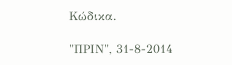Κώδικα.

"ΠΡΙΝ", 31-8-2014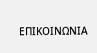ΕΠΙΚΟΙΝΩΝΙΑ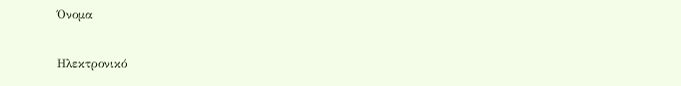Όνομα

Ηλεκτρονικό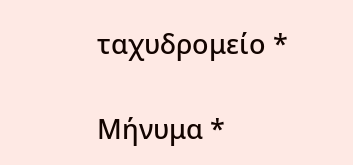ταχυδρομείο *

Μήνυμα *